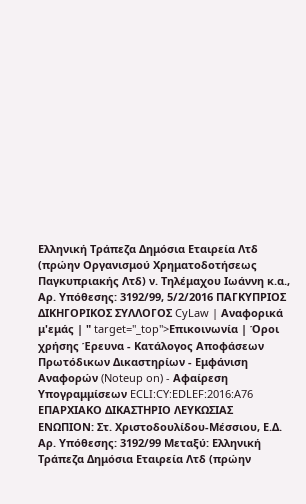Ελληνική Τράπεζα Δημόσια Εταιρεία Λτδ (πρώην Οργανισμού Χρηματοδοτήσεως Παγκυπριακής Λτδ) ν. Τηλέμαχου Ιωάννη κ.α., Αρ. Υπόθεσης: 3192/99, 5/2/2016 ΠΑΓΚΥΠΡΙΟΣ ΔΙΚΗΓΟΡΙΚΟΣ ΣΥΛΛΟΓΟΣ CyLaw | Αναφορικά μ'εμάς | " target="_top">Επικοινωνία | Όροι χρήσης Έρευνα - Κατάλογος Αποφάσεων Πρωτόδικων Δικαστηρίων - Εμφάνιση Αναφορών (Noteup on) - Αφαίρεση Υπογραμμίσεων ECLI:CY:EDLEF:2016:A76 ΕΠΑΡΧΙΑΚΟ ΔΙΚΑΣΤΗΡΙΟ ΛΕΥΚΩΣΙΑΣ ΕΝΩΠΙΟΝ: Στ. Χριστοδουλίδου-Μέσσιου, Ε.Δ. Αρ. Υπόθεσης: 3192/99 Μεταξύ: Ελληνική Τράπεζα Δημόσια Εταιρεία Λτδ (πρώην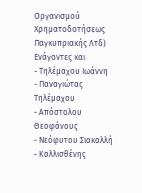Οργανισμού Χρηματοδοτήσεως Παγκυπριακής Λτδ) Ενάγοντες και
- Τηλέμαχου Ιωάννη
- Παναγιώτας Τηλέμαχου
- Απόστολου Θεοφάνους
- Νεόφυτου Σιακαλλή
- Καλλισθένης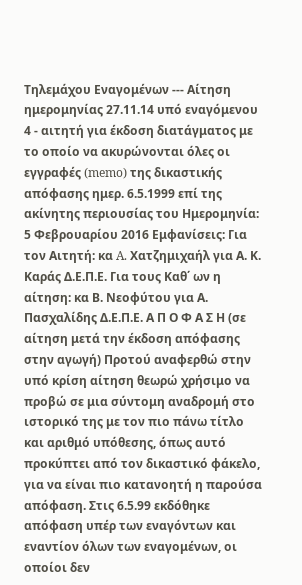Τηλεμάχου Εναγομένων --- Αίτηση ημερομηνίας 27.11.14 υπό εναγόμενου 4 - αιτητή για έκδοση διατάγματος με το οποίο να ακυρώνονται όλες οι εγγραφές (memo) της δικαστικής απόφασης ημερ. 6.5.1999 επί της ακίνητης περιουσίας του Ημερομηνία: 5 Φεβρουαρίου 2016 Εμφανίσεις: Για τον Αιτητή: κα A. Xατζημιχαήλ για Α. Κ. Καράς Δ.Ε.Π.Ε. Για τους Καθ΄ ων η αίτηση: κα Β. Νεοφύτου για Α. Πασχαλίδης Δ.Ε.Π.Ε. Α Π Ο Φ Α Σ Η (σε αίτηση μετά την έκδοση απόφασης στην αγωγή) Προτού αναφερθώ στην υπό κρίση αίτηση θεωρώ χρήσιμο να προβώ σε μια σύντομη αναδρομή στο ιστορικό της με τον πιο πάνω τίτλο και αριθμό υπόθεσης, όπως αυτό προκύπτει από τον δικαστικό φάκελο, για να είναι πιο κατανοητή η παρούσα απόφαση. Στις 6.5.99 εκδόθηκε απόφαση υπέρ των εναγόντων και εναντίον όλων των εναγομένων, οι οποίοι δεν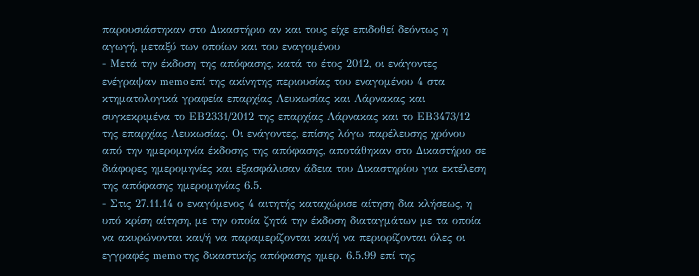παρουσιάστηκαν στο Δικαστήριο αν και τους είχε επιδοθεί δεόντως η αγωγή, μεταξύ των οποίων και του εναγομένου
- Μετά την έκδοση της απόφασης, κατά το έτος 2012, οι ενάγοντες ενέγραψαν memo επί της ακίνητης περιουσίας του εναγομένου 4 στα κτηματολογικά γραφεία επαρχίας Λευκωσίας και Λάρνακας και συγκεκριμένα το ΕΒ2331/2012 της επαρχίας Λάρνακας και το ΕΒ3473/12 της επαρχίας Λευκωσίας. Οι ενάγοντες, επίσης λόγω παρέλευσης χρόνου από την ημερομηνία έκδοσης της απόφασης, αποτάθηκαν στο Δικαστήριο σε διάφορες ημερομηνίες και εξασφάλισαν άδεια του Δικαστηρίου για εκτέλεση της απόφασης ημερομηνίας 6.5.
- Στις 27.11.14 ο εναγόμενος 4 αιτητής καταχώρισε αίτηση δια κλήσεως, η υπό κρίση αίτηση, με την οποία ζητά την έκδοση διαταγμάτων με τα οποία να ακυρώνονται και/ή να παραμερίζονται και/ή να περιορίζονται όλες οι εγγραφές memo της δικαστικής απόφασης ημερ. 6.5.99 επί της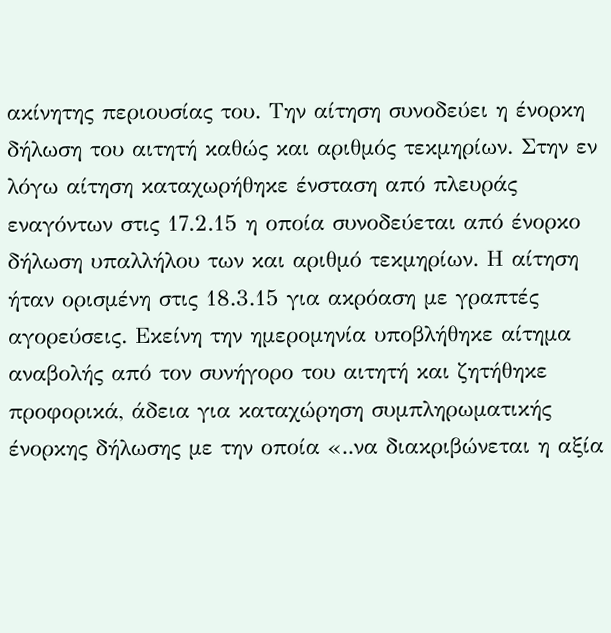ακίνητης περιουσίας του. Την αίτηση συνοδεύει η ένορκη δήλωση του αιτητή καθώς και αριθμός τεκμηρίων. Στην εν λόγω αίτηση καταχωρήθηκε ένσταση από πλευράς εναγόντων στις 17.2.15 η οποία συνοδεύεται από ένορκο δήλωση υπαλλήλου των και αριθμό τεκμηρίων. Η αίτηση ήταν ορισμένη στις 18.3.15 για ακρόαση με γραπτές αγορεύσεις. Εκείνη την ημερομηνία υποβλήθηκε αίτημα αναβολής από τον συνήγορο του αιτητή και ζητήθηκε προφορικά, άδεια για καταχώρηση συμπληρωματικής ένορκης δήλωσης με την οποία «..να διακριβώνεται η αξία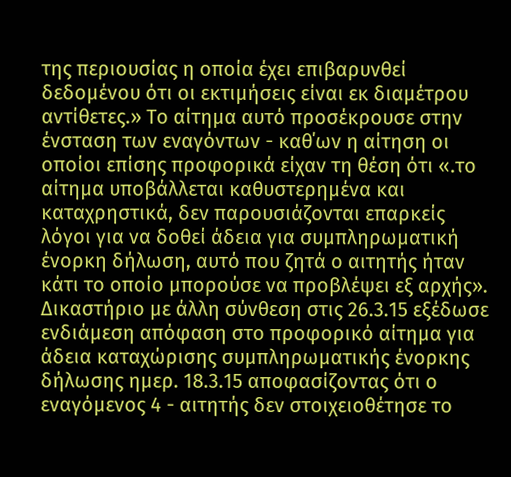της περιουσίας η οποία έχει επιβαρυνθεί δεδομένου ότι οι εκτιμήσεις είναι εκ διαμέτρου αντίθετες.» Το αίτημα αυτό προσέκρουσε στην ένσταση των εναγόντων - καθ΄ων η αίτηση οι οποίοι επίσης προφορικά είχαν τη θέση ότι «.το αίτημα υποβάλλεται καθυστερημένα και καταχρηστικά, δεν παρουσιάζονται επαρκείς λόγοι για να δοθεί άδεια για συμπληρωματική ένορκη δήλωση, αυτό που ζητά ο αιτητής ήταν κάτι το οποίο μπορούσε να προβλέψει εξ αρχής». Δικαστήριο με άλλη σύνθεση στις 26.3.15 εξέδωσε ενδιάμεση απόφαση στο προφορικό αίτημα για άδεια καταχώρισης συμπληρωματικής ένορκης δήλωσης ημερ. 18.3.15 αποφασίζοντας ότι ο εναγόμενος 4 - αιτητής δεν στοιχειοθέτησε το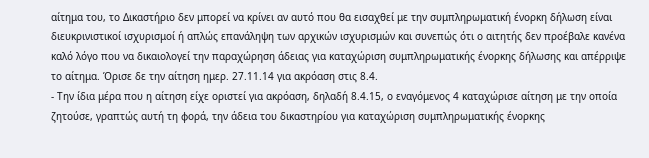αίτημα του, το Δικαστήριο δεν μπορεί να κρίνει αν αυτό που θα εισαχθεί με την συμπληρωματική ένορκη δήλωση είναι διευκρινιστικοί ισχυρισμοί ή απλώς επανάληψη των αρχικών ισχυρισμών και συνεπώς ότι ο αιτητής δεν προέβαλε κανένα καλό λόγο που να δικαιολογεί την παραχώρηση άδειας για καταχώριση συμπληρωματικής ένορκης δήλωσης και απέρριψε το αίτημα. Όρισε δε την αίτηση ημερ. 27.11.14 για ακρόαση στις 8.4.
- Την ίδια μέρα που η αίτηση είχε οριστεί για ακρόαση, δηλαδή 8.4.15, ο εναγόμενος 4 καταχώρισε αίτηση με την οποία ζητούσε, γραπτώς αυτή τη φορά, την άδεια του δικαστηρίου για καταχώριση συμπληρωματικής ένορκης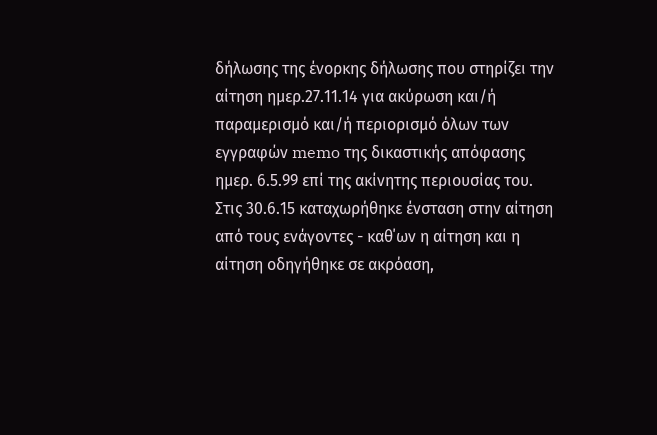δήλωσης της ένορκης δήλωσης που στηρίζει την αίτηση ημερ.27.11.14 για ακύρωση και/ή παραμερισμό και/ή περιορισμό όλων των εγγραφών memo της δικαστικής απόφασης ημερ. 6.5.99 επί της ακίνητης περιουσίας του. Στις 30.6.15 καταχωρήθηκε ένσταση στην αίτηση από τους ενάγοντες - καθ΄ων η αίτηση και η αίτηση οδηγήθηκε σε ακρόαση,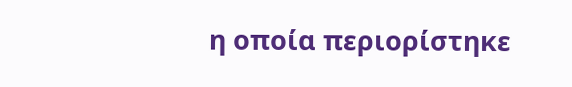η οποία περιορίστηκε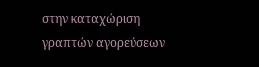στην καταχώριση γραπτών αγορεύσεων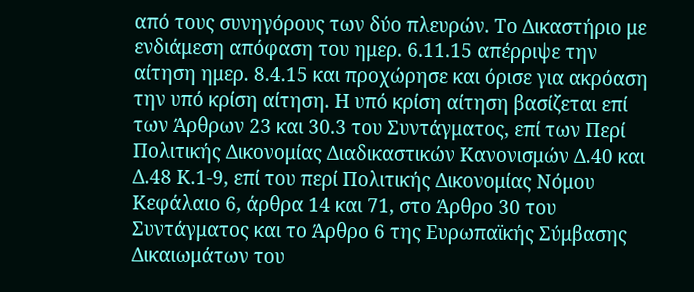από τους συνηγόρους των δύο πλευρών. Το Δικαστήριο με ενδιάμεση απόφαση του ημερ. 6.11.15 απέρριψε την αίτηση ημερ. 8.4.15 και προχώρησε και όρισε για ακρόαση την υπό κρίση αίτηση. Η υπό κρίση αίτηση βασίζεται επί των Άρθρων 23 και 30.3 του Συντάγματος, επί των Περί Πολιτικής Δικονομίας Διαδικαστικών Κανονισμών Δ.40 και Δ.48 Κ.1-9, επί του περί Πολιτικής Δικονομίας Νόμου Κεφάλαιο 6, άρθρα 14 και 71, στο Άρθρο 30 του Συντάγματος και το Άρθρο 6 της Ευρωπαϊκής Σύμβασης Δικαιωμάτων του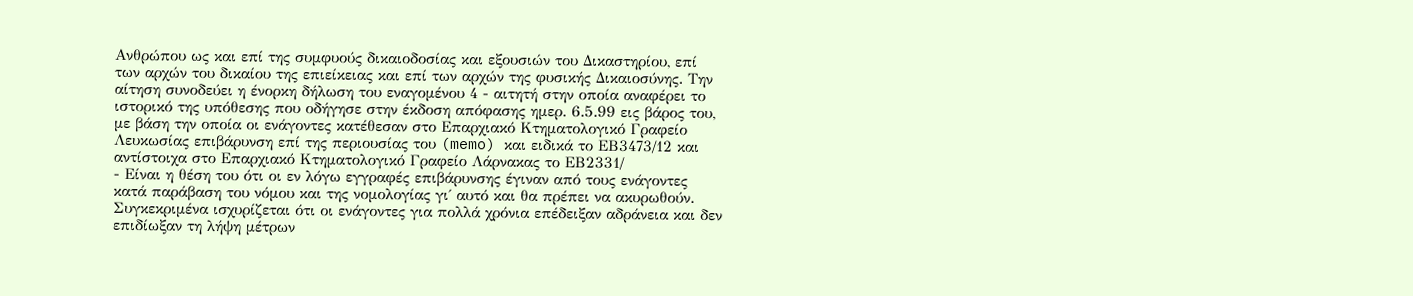Ανθρώπου ως και επί της συμφυούς δικαιοδοσίας και εξουσιών του Δικαστηρίου, επί των αρχών του δικαίου της επιείκειας και επί των αρχών της φυσικής Δικαιοσύνης. Την αίτηση συνοδεύει η ένορκη δήλωση του εναγομένου 4 - αιτητή στην οποία αναφέρει το ιστορικό της υπόθεσης που οδήγησε στην έκδοση απόφασης ημερ. 6.5.99 εις βάρος του, με βάση την οποία οι ενάγοντες κατέθεσαν στο Επαρχιακό Κτηματολογικό Γραφείο Λευκωσίας επιβάρυνση επί της περιουσίας του (memo) και ειδικά το ΕΒ3473/12 και αντίστοιχα στο Επαρχιακό Κτηματολογικό Γραφείο Λάρνακας το ΕΒ2331/
- Είναι η θέση του ότι οι εν λόγω εγγραφές επιβάρυνσης έγιναν από τους ενάγοντες κατά παράβαση του νόμου και της νομολογίας γι΄ αυτό και θα πρέπει να ακυρωθούν. Συγκεκριμένα ισχυρίζεται ότι οι ενάγοντες για πολλά χρόνια επέδειξαν αδράνεια και δεν επιδίωξαν τη λήψη μέτρων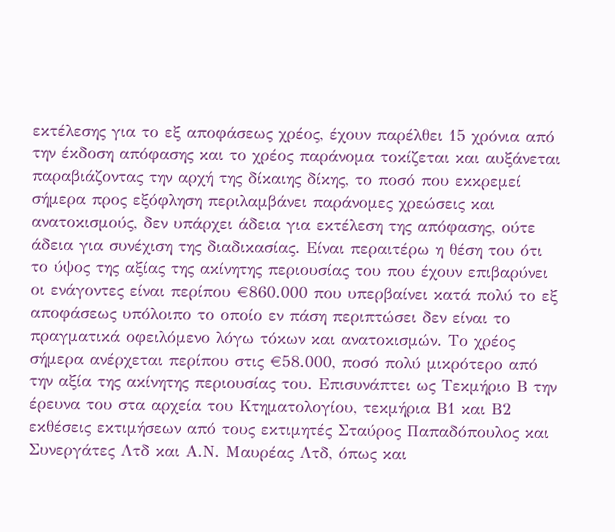εκτέλεσης για το εξ αποφάσεως χρέος, έχουν παρέλθει 15 χρόνια από την έκδοση απόφασης και το χρέος παράνομα τοκίζεται και αυξάνεται παραβιάζοντας την αρχή της δίκαιης δίκης, το ποσό που εκκρεμεί σήμερα προς εξόφληση περιλαμβάνει παράνομες χρεώσεις και ανατοκισμούς, δεν υπάρχει άδεια για εκτέλεση της απόφασης, ούτε άδεια για συνέχιση της διαδικασίας. Είναι περαιτέρω η θέση του ότι το ύψος της αξίας της ακίνητης περιουσίας του που έχουν επιβαρύνει οι ενάγοντες είναι περίπου €860.000 που υπερβαίνει κατά πολύ το εξ αποφάσεως υπόλοιπο το οποίο εν πάση περιπτώσει δεν είναι το πραγματικά οφειλόμενο λόγω τόκων και ανατοκισμών. Το χρέος σήμερα ανέρχεται περίπου στις €58.000, ποσό πολύ μικρότερο από την αξία της ακίνητης περιουσίας του. Επισυνάπτει ως Τεκμήριο Β την έρευνα του στα αρχεία του Κτηματολογίου, τεκμήρια Β1 και Β2 εκθέσεις εκτιμήσεων από τους εκτιμητές Σταύρος Παπαδόπουλος και Συνεργάτες Λτδ και Α.Ν. Μαυρέας Λτδ, όπως και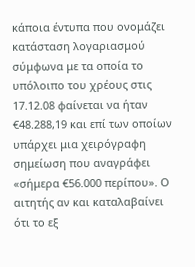κάποια έντυπα που ονομάζει κατάσταση λογαριασμού σύμφωνα με τα οποία το υπόλοιπο του χρέους στις 17.12.08 φαίνεται να ήταν €48.288,19 και επί των οποίων υπάρχει μια χειρόγραφη σημείωση που αναγράφει «σήμερα €56.000 περίπου». Ο αιτητής αν και καταλαβαίνει ότι το εξ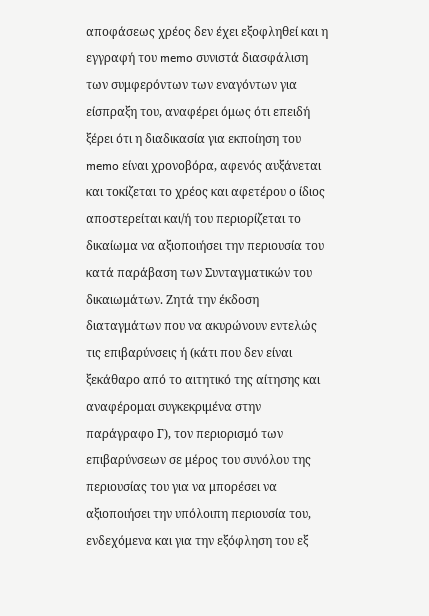αποφάσεως χρέος δεν έχει εξοφληθεί και η εγγραφή του memo συνιστά διασφάλιση των συμφερόντων των εναγόντων για είσπραξη του, αναφέρει όμως ότι επειδή ξέρει ότι η διαδικασία για εκποίηση του memo είναι χρονοβόρα, αφενός αυξάνεται και τοκίζεται το χρέος και αφετέρου ο ίδιος αποστερείται και/ή του περιορίζεται το δικαίωμα να αξιοποιήσει την περιουσία του κατά παράβαση των Συνταγματικών του δικαιωμάτων. Ζητά την έκδοση διαταγμάτων που να ακυρώνουν εντελώς τις επιβαρύνσεις ή (κάτι που δεν είναι ξεκάθαρο από το αιτητικό της αίτησης και αναφέρομαι συγκεκριμένα στην παράγραφο Γ), τον περιορισμό των επιβαρύνσεων σε μέρος του συνόλου της περιουσίας του για να μπορέσει να αξιοποιήσει την υπόλοιπη περιουσία του, ενδεχόμενα και για την εξόφληση του εξ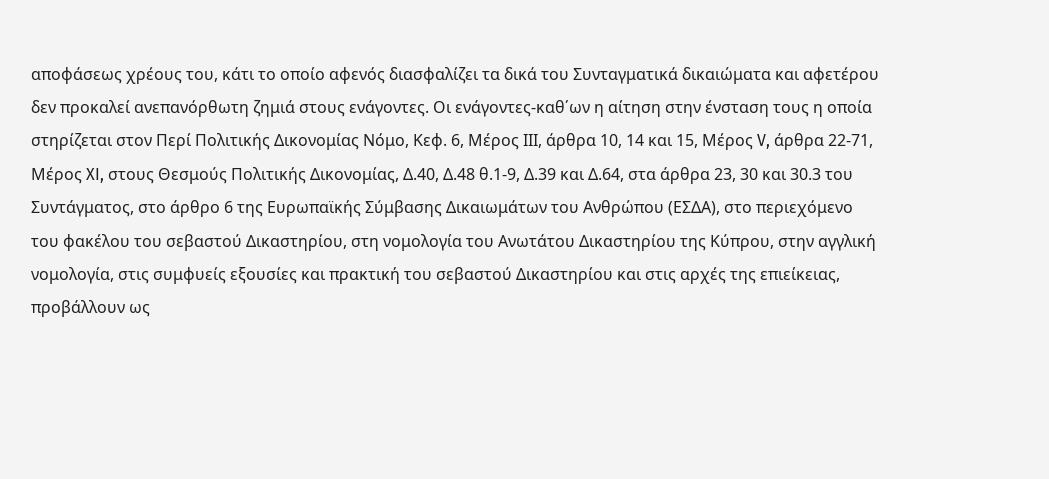αποφάσεως χρέους του, κάτι το οποίο αφενός διασφαλίζει τα δικά του Συνταγματικά δικαιώματα και αφετέρου δεν προκαλεί ανεπανόρθωτη ζημιά στους ενάγοντες. Οι ενάγοντες-καθ΄ων η αίτηση στην ένσταση τους η οποία στηρίζεται στον Περί Πολιτικής Δικονομίας Νόμο, Κεφ. 6, Μέρος ΙΙΙ, άρθρα 10, 14 και 15, Μέρος V, άρθρα 22-71, Μέρος XI, στους Θεσμούς Πολιτικής Δικονομίας, Δ.40, Δ.48 θ.1-9, Δ.39 και Δ.64, στα άρθρα 23, 30 και 30.3 του Συντάγματος, στο άρθρο 6 της Ευρωπαϊκής Σύμβασης Δικαιωμάτων του Ανθρώπου (ΕΣΔΑ), στο περιεχόμενο του φακέλου του σεβαστού Δικαστηρίου, στη νομολογία του Ανωτάτου Δικαστηρίου της Κύπρου, στην αγγλική νομολογία, στις συμφυείς εξουσίες και πρακτική του σεβαστού Δικαστηρίου και στις αρχές της επιείκειας, προβάλλουν ως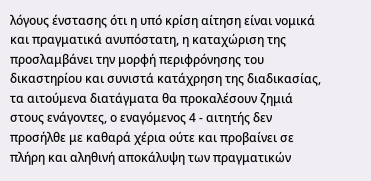λόγους ένστασης ότι η υπό κρίση αίτηση είναι νομικά και πραγματικά ανυπόστατη, η καταχώριση της προσλαμβάνει την μορφή περιφρόνησης του δικαστηρίου και συνιστά κατάχρηση της διαδικασίας, τα αιτούμενα διατάγματα θα προκαλέσουν ζημιά στους ενάγοντες, ο εναγόμενος 4 - αιτητής δεν προσήλθε με καθαρά χέρια ούτε και προβαίνει σε πλήρη και αληθινή αποκάλυψη των πραγματικών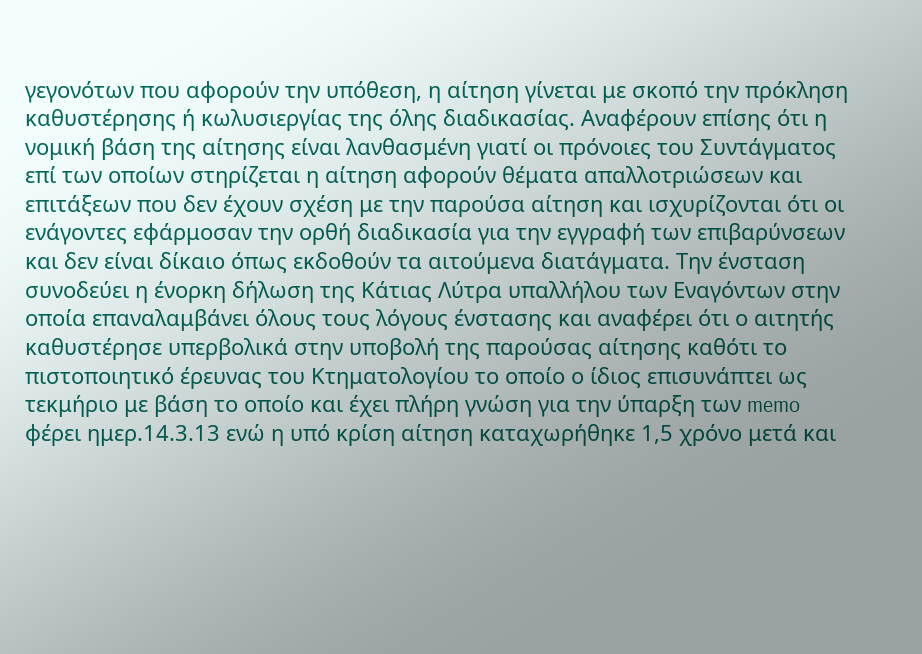γεγονότων που αφορούν την υπόθεση, η αίτηση γίνεται με σκοπό την πρόκληση καθυστέρησης ή κωλυσιεργίας της όλης διαδικασίας. Αναφέρουν επίσης ότι η νομική βάση της αίτησης είναι λανθασμένη γιατί οι πρόνοιες του Συντάγματος επί των οποίων στηρίζεται η αίτηση αφορούν θέματα απαλλοτριώσεων και επιτάξεων που δεν έχουν σχέση με την παρούσα αίτηση και ισχυρίζονται ότι οι ενάγοντες εφάρμοσαν την ορθή διαδικασία για την εγγραφή των επιβαρύνσεων και δεν είναι δίκαιο όπως εκδοθούν τα αιτούμενα διατάγματα. Την ένσταση συνοδεύει η ένορκη δήλωση της Κάτιας Λύτρα υπαλλήλου των Εναγόντων στην οποία επαναλαμβάνει όλους τους λόγους ένστασης και αναφέρει ότι ο αιτητής καθυστέρησε υπερβολικά στην υποβολή της παρούσας αίτησης καθότι το πιστοποιητικό έρευνας του Κτηματολογίου το οποίο ο ίδιος επισυνάπτει ως τεκμήριο με βάση το οποίο και έχει πλήρη γνώση για την ύπαρξη των memo φέρει ημερ.14.3.13 ενώ η υπό κρίση αίτηση καταχωρήθηκε 1,5 χρόνο μετά και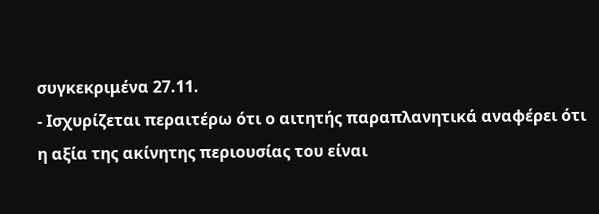συγκεκριμένα 27.11.
- Ισχυρίζεται περαιτέρω ότι ο αιτητής παραπλανητικά αναφέρει ότι η αξία της ακίνητης περιουσίας του είναι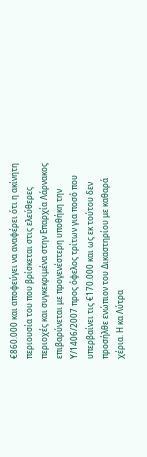€860.000 και αποφεύγει να αναφέρει ότι η ακίνητη περιουσία του που βρίσκεται στις ελεύθερες περιοχές και συγκεκριμένα στην Επαρχία Λάρνακος επιβαρύνεται με προγενέστερη υποθήκη την Υ/1406/2007 προς όφελος τρίτων για ποσό που υπερβαίνει τις €170.000 και ως εκ τούτου δεν προσήλθε ενώπιον του Δικαστηρίου με καθαρά χέρια. Η κα Λύτρα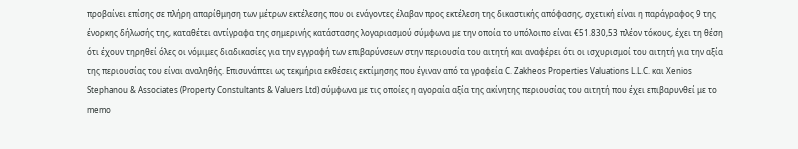προβαίνει επίσης σε πλήρη απαρίθμηση των μέτρων εκτέλεσης που οι ενάγοντες έλαβαν προς εκτέλεση της δικαστικής απόφασης, σχετική είναι η παράγραφος 9 της ένορκης δήλωσής της, καταθέτει αντίγραφα της σημερινής κατάστασης λογαριασμού σύμφωνα με την οποία το υπόλοιπο είναι €51.830,53 πλέον τόκους, έχει τη θέση ότι έχουν τηρηθεί όλες οι νόμιμες διαδικασίες για την εγγραφή των επιβαρύνσεων στην περιουσία του αιτητή και αναφέρει ότι οι ισχυρισμοί του αιτητή για την αξία της περιουσίας του είναι αναληθής. Επισυνάπτει ως τεκμήρια εκθέσεις εκτίμησης που έγιναν από τα γραφεία C. Zakheos Properties Valuations L.L.C. και Xenios Stephanou & Associates (Property Constultants & Valuers Ltd) σύμφωνα με τις οποίες η αγοραία αξία της ακίνητης περιουσίας του αιτητή που έχει επιβαρυνθεί με το memo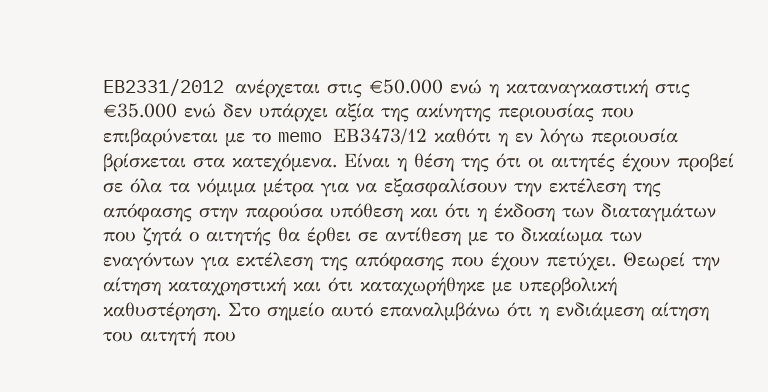EB2331/2012 ανέρχεται στις €50.000 ενώ η καταναγκαστική στις €35.000 ενώ δεν υπάρχει αξία της ακίνητης περιουσίας που επιβαρύνεται με το memo ΕΒ3473/12 καθότι η εν λόγω περιουσία βρίσκεται στα κατεχόμενα. Είναι η θέση της ότι οι αιτητές έχουν προβεί σε όλα τα νόμιμα μέτρα για να εξασφαλίσουν την εκτέλεση της απόφασης στην παρούσα υπόθεση και ότι η έκδοση των διαταγμάτων που ζητά ο αιτητής θα έρθει σε αντίθεση με το δικαίωμα των εναγόντων για εκτέλεση της απόφασης που έχουν πετύχει. Θεωρεί την αίτηση καταχρηστική και ότι καταχωρήθηκε με υπερβολική καθυστέρηση. Στο σημείο αυτό επαναλμβάνω ότι η ενδιάμεση αίτηση του αιτητή που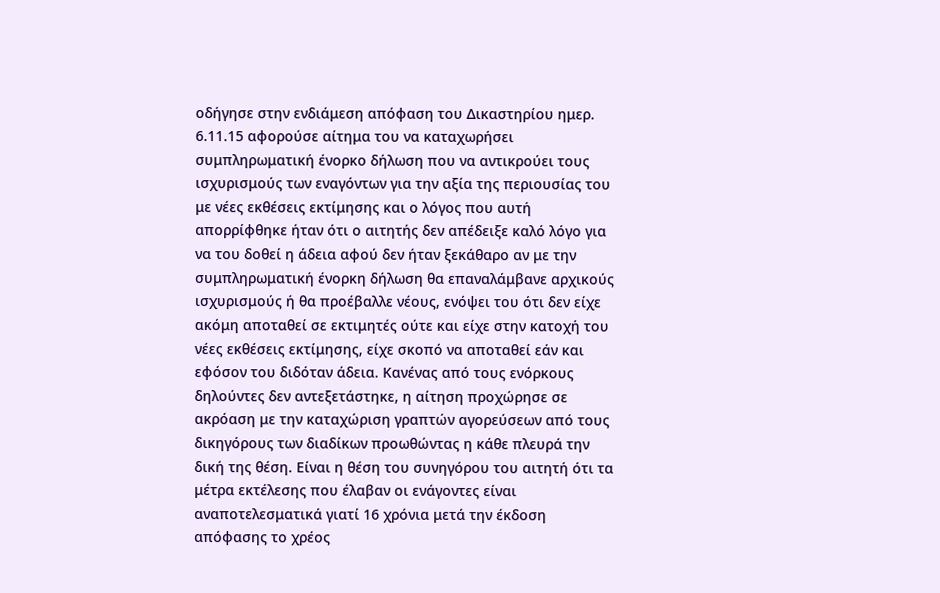οδήγησε στην ενδιάμεση απόφαση του Δικαστηρίου ημερ. 6.11.15 αφορούσε αίτημα του να καταχωρήσει συμπληρωματική ένορκο δήλωση που να αντικρούει τους ισχυρισμούς των εναγόντων για την αξία της περιουσίας του με νέες εκθέσεις εκτίμησης και ο λόγος που αυτή απορρίφθηκε ήταν ότι ο αιτητής δεν απέδειξε καλό λόγο για να του δοθεί η άδεια αφού δεν ήταν ξεκάθαρο αν με την συμπληρωματική ένορκη δήλωση θα επαναλάμβανε αρχικούς ισχυρισμούς ή θα προέβαλλε νέους, ενόψει του ότι δεν είχε ακόμη αποταθεί σε εκτιμητές ούτε και είχε στην κατοχή του νέες εκθέσεις εκτίμησης, είχε σκοπό να αποταθεί εάν και εφόσον του διδόταν άδεια. Κανένας από τους ενόρκους δηλούντες δεν αντεξετάστηκε, η αίτηση προχώρησε σε ακρόαση με την καταχώριση γραπτών αγορεύσεων από τους δικηγόρους των διαδίκων προωθώντας η κάθε πλευρά την δική της θέση. Είναι η θέση του συνηγόρου του αιτητή ότι τα μέτρα εκτέλεσης που έλαβαν οι ενάγοντες είναι αναποτελεσματικά γιατί 16 χρόνια μετά την έκδοση απόφασης το χρέος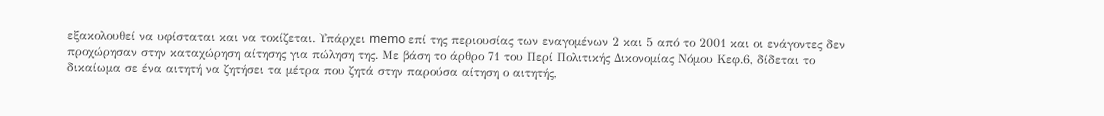εξακολουθεί να υφίσταται και να τοκίζεται. Υπάρχει memo επί της περιουσίας των εναγομένων 2 και 5 από το 2001 και οι ενάγοντες δεν προχώρησαν στην καταχώρηση αίτησης για πώληση της. Με βάση το άρθρο 71 του Περί Πολιτικής Δικονομίας Νόμου Κεφ.6, δίδεται το δικαίωμα σε ένα αιτητή να ζητήσει τα μέτρα που ζητά στην παρούσα αίτηση ο αιτητής,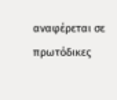αναφέρεται σε πρωτόδικες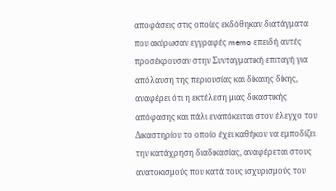αποφάσεις στις οποίες εκδόθηκαν διατάγματα που ακύρωσαν εγγραφές memo επειδή αυτές προσέκρουσαν στην Συνταγματική επιταγή για απόλαυση της περιουσίας και δίκαιης δίκης, αναφέρει ότι η εκτέλεση μιας δικαστικής απόφασης και πάλι εναπόκειται στον έλεγχο του Δικαστηρίου το οποίο έχει καθήκον να εμποδίζει την κατάχρηση διαδικασίας, αναφέρεται στους ανατοκισμούς που κατά τους ισχυρισμούς του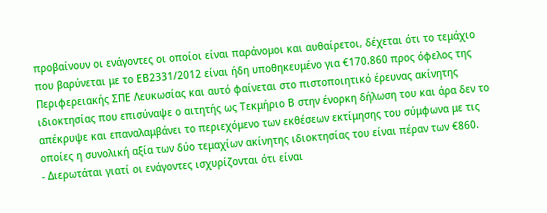προβαίνουν οι ενάγοντες οι οποίοι είναι παράνομοι και αυθαίρετοι, δέχεται ότι το τεμάχιο που βαρύνεται με το ΕΒ2331/2012 είναι ήδη υποθηκευμένο για €170.860 προς όφελος της Περιφερειακής ΣΠΕ Λευκωσίας και αυτό φαίνεται στο πιστοποιητικό έρευνας ακίνητης ιδιοκτησίας που επισύναψε ο αιτητής ως Τεκμήριο Β στην ένορκη δήλωση του και άρα δεν το απέκρυψε και επαναλαμβάνει το περιεχόμενο των εκθέσεων εκτίμησης του σύμφωνα με τις οποίες η συνολική αξία των δύο τεμαχίων ακίνητης ιδιοκτησίας του είναι πέραν των €860.
- Διερωτάται γιατί οι ενάγοντες ισχυρίζονται ότι είναι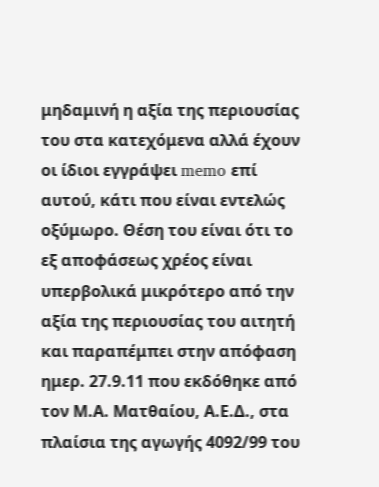μηδαμινή η αξία της περιουσίας του στα κατεχόμενα αλλά έχουν οι ίδιοι εγγράψει memo επί αυτού, κάτι που είναι εντελώς οξύμωρο. Θέση του είναι ότι το εξ αποφάσεως χρέος είναι υπερβολικά μικρότερο από την αξία της περιουσίας του αιτητή και παραπέμπει στην απόφαση ημερ. 27.9.11 που εκδόθηκε από τον Μ.Α. Ματθαίου, Α.Ε.Δ., στα πλαίσια της αγωγής 4092/99 του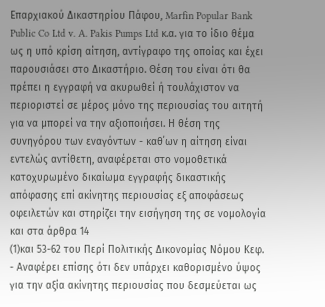Επαρχιακού Δικαστηρίου Πάφου, Marfin Popular Bank Public Co Ltd v. A. Pakis Pumps Ltd κ.α. για το ίδιο θέμα ως η υπό κρίση αίτηση, αντίγραφο της οποίας και έχει παρουσιάσει στο Δικαστήριο. Θέση του είναι ότι θα πρέπει η εγγραφή να ακυρωθεί ή τουλάχιστον να περιοριστεί σε μέρος μόνο της περιουσίας του αιτητή για να μπορεί να την αξιοποιήσει. Η θέση της συνηγόρου των εναγόντων - καθ΄ων η αίτηση είναι εντελώς αντίθετη, αναφέρεται στο νομοθετικά κατοχυρωμένο δικαίωμα εγγραφής δικαστικής απόφασης επί ακίνητης περιουσίας εξ αποφάσεως οφειλετών και στηρίζει την εισήγηση της σε νομολογία και στα άρθρα 14
(1)και 53-62 του Περί Πολιτικής Δικονομίας Νόμου Κεφ.
- Αναφέρει επίσης ότι δεν υπάρχει καθορισμένο ύψος για την αξία ακίνητης περιουσίας που δεσμεύεται ως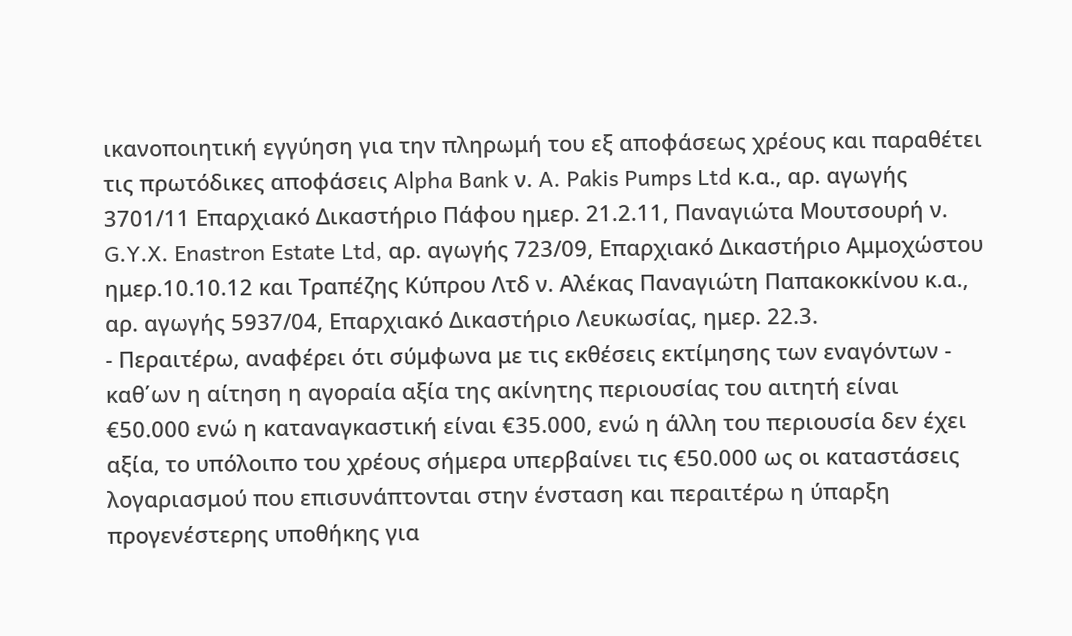ικανοποιητική εγγύηση για την πληρωμή του εξ αποφάσεως χρέους και παραθέτει τις πρωτόδικες αποφάσεις Alpha Bank ν. A. Pakis Pumps Ltd κ.α., αρ. αγωγής 3701/11 Επαρχιακό Δικαστήριο Πάφου ημερ. 21.2.11, Παναγιώτα Μουτσουρή ν. G.Y.X. Enastron Estate Ltd, αρ. αγωγής 723/09, Επαρχιακό Δικαστήριο Αμμοχώστου ημερ.10.10.12 και Τραπέζης Κύπρου Λτδ ν. Αλέκας Παναγιώτη Παπακοκκίνου κ.α., αρ. αγωγής 5937/04, Επαρχιακό Δικαστήριο Λευκωσίας, ημερ. 22.3.
- Περαιτέρω, αναφέρει ότι σύμφωνα με τις εκθέσεις εκτίμησης των εναγόντων - καθ΄ων η αίτηση η αγοραία αξία της ακίνητης περιουσίας του αιτητή είναι €50.000 ενώ η καταναγκαστική είναι €35.000, ενώ η άλλη του περιουσία δεν έχει αξία, το υπόλοιπο του χρέους σήμερα υπερβαίνει τις €50.000 ως οι καταστάσεις λογαριασμού που επισυνάπτονται στην ένσταση και περαιτέρω η ύπαρξη προγενέστερης υποθήκης για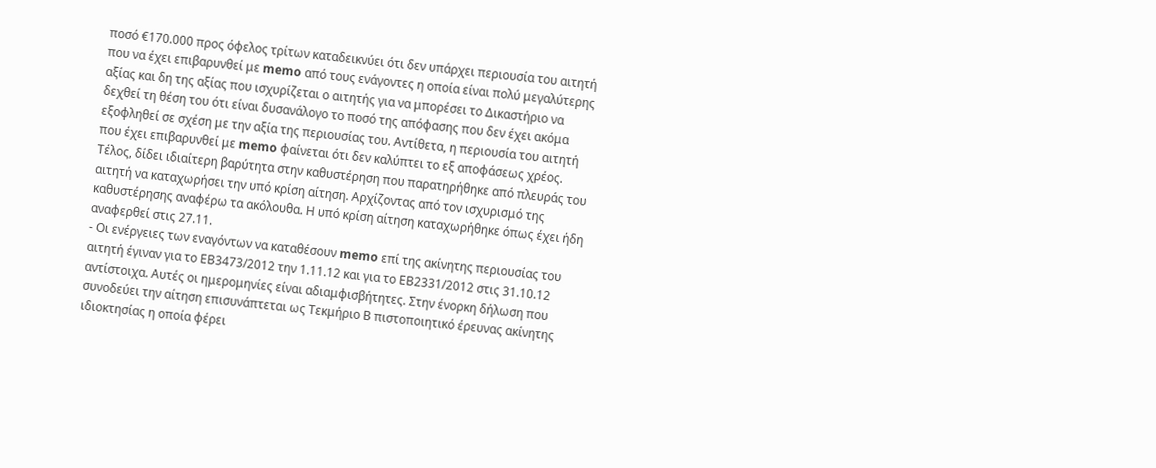ποσό €170.000 προς όφελος τρίτων καταδεικνύει ότι δεν υπάρχει περιουσία του αιτητή που να έχει επιβαρυνθεί με memo από τους ενάγοντες η οποία είναι πολύ μεγαλύτερης αξίας και δη της αξίας που ισχυρίζεται ο αιτητής για να μπορέσει το Δικαστήριο να δεχθεί τη θέση του ότι είναι δυσανάλογο το ποσό της απόφασης που δεν έχει ακόμα εξοφληθεί σε σχέση με την αξία της περιουσίας του. Αντίθετα, η περιουσία του αιτητή που έχει επιβαρυνθεί με memo φαίνεται ότι δεν καλύπτει το εξ αποφάσεως χρέος. Τέλος, δίδει ιδιαίτερη βαρύτητα στην καθυστέρηση που παρατηρήθηκε από πλευράς του αιτητή να καταχωρήσει την υπό κρίση αίτηση. Αρχίζοντας από τον ισχυρισμό της καθυστέρησης αναφέρω τα ακόλουθα. Η υπό κρίση αίτηση καταχωρήθηκε όπως έχει ήδη αναφερθεί στις 27.11.
- Οι ενέργειες των εναγόντων να καταθέσουν memo επί της ακίνητης περιουσίας του αιτητή έγιναν για το ΕΒ3473/2012 την 1.11.12 και για το ΕΒ2331/2012 στις 31.10.12 αντίστοιχα. Αυτές οι ημερομηνίες είναι αδιαμφισβήτητες. Στην ένορκη δήλωση που συνοδεύει την αίτηση επισυνάπτεται ως Τεκμήριο Β πιστοποιητικό έρευνας ακίνητης ιδιοκτησίας η οποία φέρει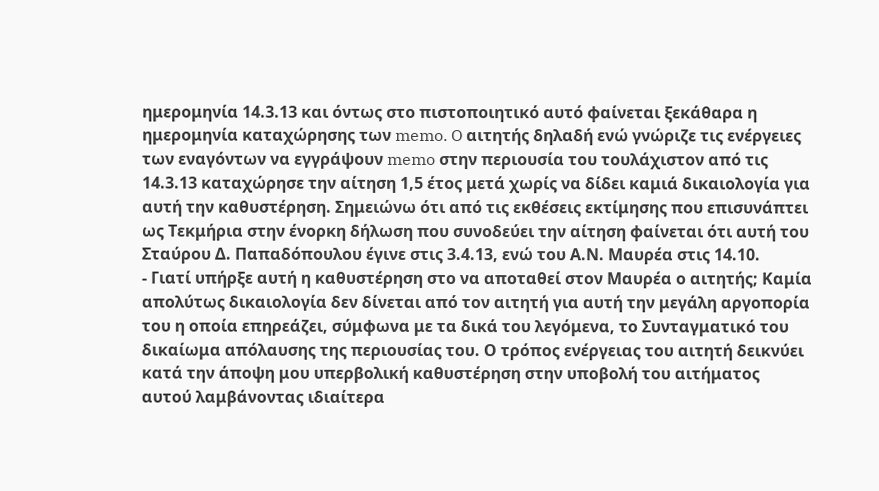ημερομηνία 14.3.13 και όντως στο πιστοποιητικό αυτό φαίνεται ξεκάθαρα η ημερομηνία καταχώρησης των memo. O αιτητής δηλαδή ενώ γνώριζε τις ενέργειες των εναγόντων να εγγράψουν memo στην περιουσία του τουλάχιστον από τις 14.3.13 καταχώρησε την αίτηση 1,5 έτος μετά χωρίς να δίδει καμιά δικαιολογία για αυτή την καθυστέρηση. Σημειώνω ότι από τις εκθέσεις εκτίμησης που επισυνάπτει ως Τεκμήρια στην ένορκη δήλωση που συνοδεύει την αίτηση φαίνεται ότι αυτή του Σταύρου Δ. Παπαδόπουλου έγινε στις 3.4.13, ενώ του Α.Ν. Μαυρέα στις 14.10.
- Γιατί υπήρξε αυτή η καθυστέρηση στο να αποταθεί στον Μαυρέα ο αιτητής; Καμία απολύτως δικαιολογία δεν δίνεται από τον αιτητή για αυτή την μεγάλη αργοπορία του η οποία επηρεάζει, σύμφωνα με τα δικά του λεγόμενα, το Συνταγματικό του δικαίωμα απόλαυσης της περιουσίας του. Ο τρόπος ενέργειας του αιτητή δεικνύει κατά την άποψη μου υπερβολική καθυστέρηση στην υποβολή του αιτήματος αυτού λαμβάνοντας ιδιαίτερα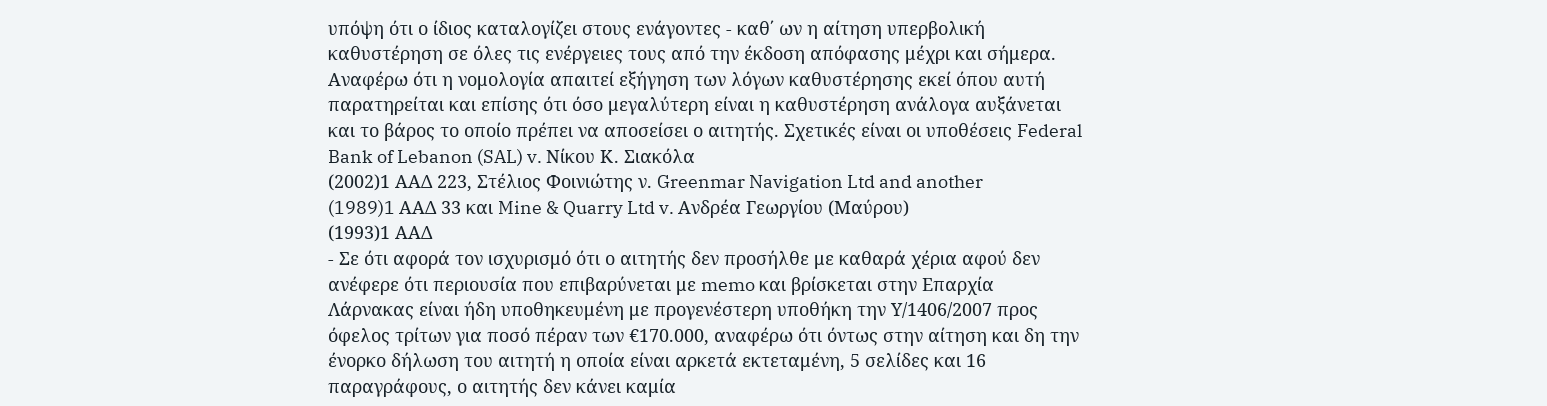υπόψη ότι ο ίδιος καταλογίζει στους ενάγοντες - καθ΄ ων η αίτηση υπερβολική καθυστέρηση σε όλες τις ενέργειες τους από την έκδοση απόφασης μέχρι και σήμερα. Αναφέρω ότι η νομολογία απαιτεί εξήγηση των λόγων καθυστέρησης εκεί όπου αυτή παρατηρείται και επίσης ότι όσο μεγαλύτερη είναι η καθυστέρηση ανάλογα αυξάνεται και το βάρος το οποίο πρέπει να αποσείσει ο αιτητής. Σχετικές είναι οι υποθέσεις Federal Bank of Lebanon (SAL) v. Nίκου Κ. Σιακόλα
(2002)1 ΑΑΔ 223, Στέλιος Φοινιώτης ν. Greenmar Navigation Ltd and another
(1989)1 AΑΔ 33 και Mine & Quarry Ltd v. Ανδρέα Γεωργίου (Μαύρου)
(1993)1 ΑΑΔ
- Σε ότι αφορά τον ισχυρισμό ότι ο αιτητής δεν προσήλθε με καθαρά χέρια αφού δεν ανέφερε ότι περιουσία που επιβαρύνεται με memo και βρίσκεται στην Επαρχία Λάρνακας είναι ήδη υποθηκευμένη με προγενέστερη υποθήκη την Υ/1406/2007 προς όφελος τρίτων για ποσό πέραν των €170.000, αναφέρω ότι όντως στην αίτηση και δη την ένορκο δήλωση του αιτητή η οποία είναι αρκετά εκτεταμένη, 5 σελίδες και 16 παραγράφους, ο αιτητής δεν κάνει καμία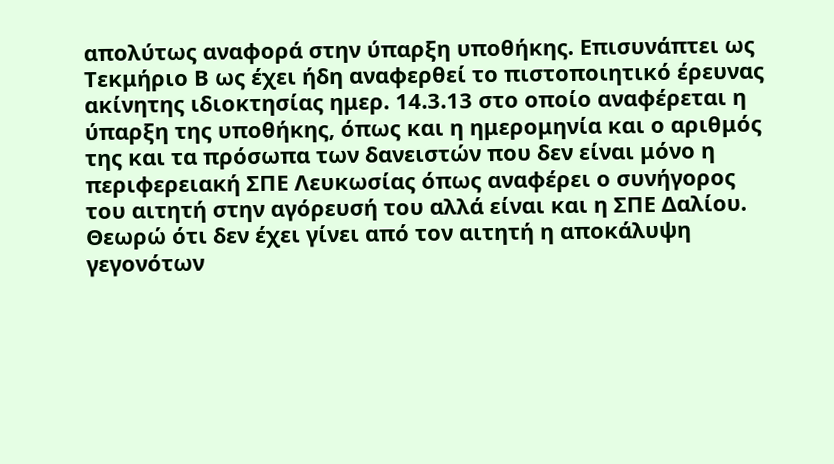απολύτως αναφορά στην ύπαρξη υποθήκης. Επισυνάπτει ως Τεκμήριο Β ως έχει ήδη αναφερθεί το πιστοποιητικό έρευνας ακίνητης ιδιοκτησίας ημερ. 14.3.13 στο οποίο αναφέρεται η ύπαρξη της υποθήκης, όπως και η ημερομηνία και ο αριθμός της και τα πρόσωπα των δανειστών που δεν είναι μόνο η περιφερειακή ΣΠΕ Λευκωσίας όπως αναφέρει ο συνήγορος του αιτητή στην αγόρευσή του αλλά είναι και η ΣΠΕ Δαλίου. Θεωρώ ότι δεν έχει γίνει από τον αιτητή η αποκάλυψη γεγονότων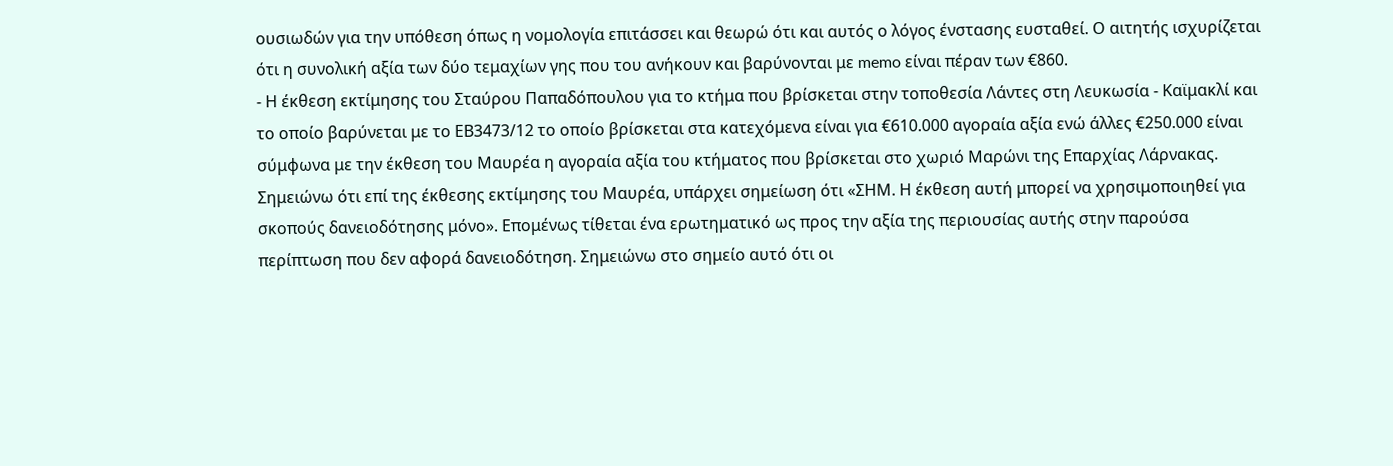ουσιωδών για την υπόθεση όπως η νομολογία επιτάσσει και θεωρώ ότι και αυτός ο λόγος ένστασης ευσταθεί. Ο αιτητής ισχυρίζεται ότι η συνολική αξία των δύο τεμαχίων γης που του ανήκουν και βαρύνονται με memo είναι πέραν των €860.
- Η έκθεση εκτίμησης του Σταύρου Παπαδόπουλου για το κτήμα που βρίσκεται στην τοποθεσία Λάντες στη Λευκωσία - Καϊμακλί και το οποίο βαρύνεται με το ΕΒ3473/12 το οποίο βρίσκεται στα κατεχόμενα είναι για €610.000 αγοραία αξία ενώ άλλες €250.000 είναι σύμφωνα με την έκθεση του Μαυρέα η αγοραία αξία του κτήματος που βρίσκεται στο χωριό Μαρώνι της Επαρχίας Λάρνακας. Σημειώνω ότι επί της έκθεσης εκτίμησης του Μαυρέα, υπάρχει σημείωση ότι «ΣΗΜ. Η έκθεση αυτή μπορεί να χρησιμοποιηθεί για σκοπούς δανειοδότησης μόνο». Επομένως τίθεται ένα ερωτηματικό ως προς την αξία της περιουσίας αυτής στην παρούσα περίπτωση που δεν αφορά δανειοδότηση. Σημειώνω στο σημείο αυτό ότι οι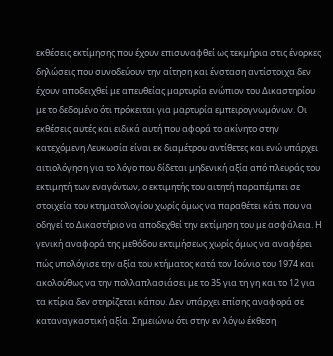εκθέσεις εκτίμησης που έχουν επισυναφθεί ως τεκμήρια στις ένορκες δηλώσεις που συνοδεύουν την αίτηση και ένσταση αντίστοιχα δεν έχουν αποδειχθεί με απευθείας μαρτυρία ενώπιον του Δικαστηρίου με το δεδομένο ότι πρόκειται για μαρτυρία εμπειρογνωμόνων. Οι εκθέσεις αυτές και ειδικά αυτή που αφορά το ακίνητο στην κατεχόμενη Λευκωσία είναι εκ διαμέτρου αντίθετες και ενώ υπάρχει αιτιολόγηση για το λόγο που δίδεται μηδενική αξία από πλευράς του εκτιμητή των εναγόντων, ο εκτιμητής του αιτητή παραπέμπει σε στοιχεία του κτηματολογίου χωρίς όμως να παραθέτει κάτι που να οδηγεί το Δικαστήριο να αποδεχθεί την εκτίμηση του με ασφάλεια. Η γενική αναφορά της μεθόδου εκτιμήσεως χωρίς όμως να αναφέρει πώς υπολόγισε την αξία του κτήματος κατά τον Ιούνιο του 1974 και ακολούθως να την πολλαπλασιάσει με το 35 για τη γη και το 12 για τα κτίρια δεν στηρίζεται κάπου. Δεν υπάρχει επίσης αναφορά σε καταναγκαστική αξία. Σημειώνω ότι στην εν λόγω έκθεση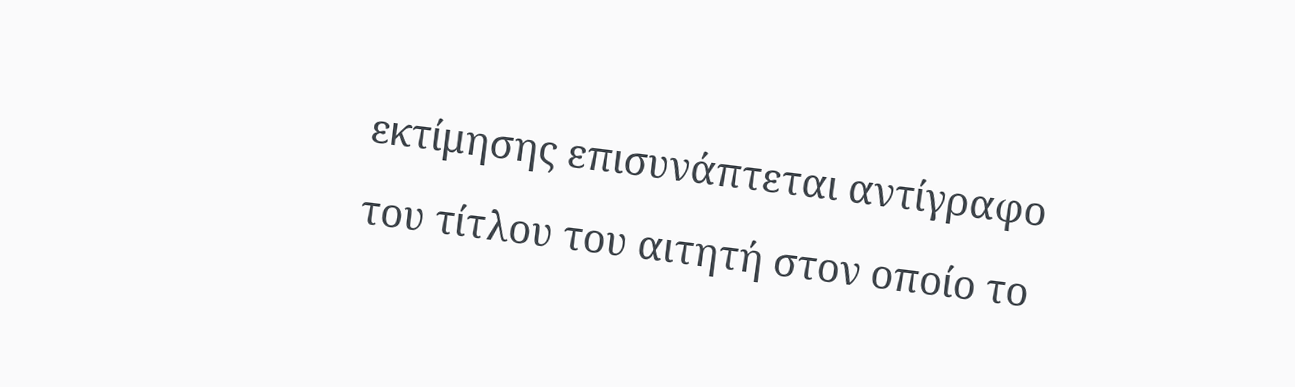εκτίμησης επισυνάπτεται αντίγραφο του τίτλου του αιτητή στον οποίο το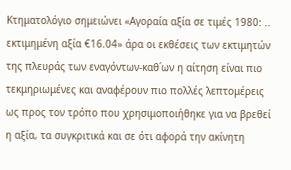Κτηματολόγιο σημειώνει «Αγοραία αξία σε τιμές 1980: .. εκτιμημένη αξία €16.04» άρα οι εκθέσεις των εκτιμητών της πλευράς των εναγόντων-καθ΄ων η αίτηση είναι πιο τεκμηριωμένες και αναφέρουν πιο πολλές λεπτομέρεις ως προς τον τρόπο που χρησιμοποιήθηκε για να βρεθεί η αξία, τα συγκριτικά και σε ότι αφορά την ακίνητη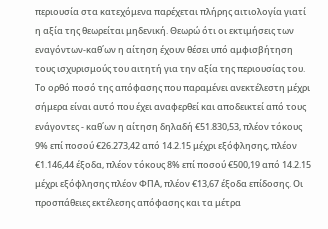περιουσία στα κατεχόμενα παρέχεται πλήρης αιτιολογία γιατί η αξία της θεωρείται μηδενική. Θεωρώ ότι οι εκτιμήσεις των εναγόντων-καθ΄ων η αίτηση έχουν θέσει υπό αμφισβήτηση τους ισχυρισμούς του αιτητή για την αξία της περιουσίας του. Το ορθό ποσό της απόφασης που παραμένει ανεκτέλεστη μέχρι σήμερα είναι αυτό που έχει αναφερθεί και αποδεικτεί από τους ενάγοντες - καθ΄ων η αίτηση δηλαδή €51.830,53, πλέον τόκους 9% επί ποσού €26.273,42 από 14.2.15 μέχρι εξόφλησης, πλέον €1.146,44 έξοδα, πλέον τόκους 8% επί ποσού €500,19 από 14.2.15 μέχρι εξόφλησης πλέον ΦΠΑ, πλέον €13,67 έξοδα επίδοσης. Οι προσπάθειες εκτέλεσης απόφασης και τα μέτρα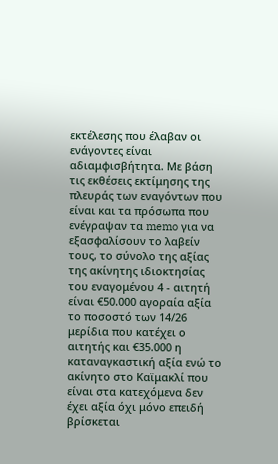εκτέλεσης που έλαβαν οι ενάγοντες είναι αδιαμφισβήτητα. Με βάση τις εκθέσεις εκτίμησης της πλευράς των εναγόντων που είναι και τα πρόσωπα που ενέγραψαν τα memo για να εξασφαλίσουν το λαβείν τους, το σύνολο της αξίας της ακίνητης ιδιοκτησίας του εναγομένου 4 - αιτητή είναι €50.000 αγοραία αξία το ποσοστό των 14/26 μερίδια που κατέχει ο αιτητής και €35.000 η καταναγκαστική αξία ενώ το ακίνητο στο Καϊμακλί που είναι στα κατεχόμενα δεν έχει αξία όχι μόνο επειδή βρίσκεται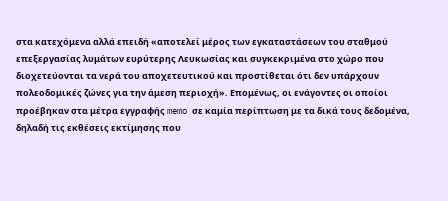στα κατεχόμενα αλλά επειδή «αποτελεί μέρος των εγκαταστάσεων του σταθμού επεξεργασίας λυμάτων ευρύτερης Λευκωσίας και συγκεκριμένα στο χώρο που διοχετεύονται τα νερά του αποχετευτικού και προστίθεται ότι δεν υπάρχουν πολεοδομικές ζώνες για την άμεση περιοχή». Επομένως, οι ενάγοντες οι οποίοι προέβηκαν στα μέτρα εγγραφής memo σε καμία περίπτωση με τα δικά τους δεδομένα, δηλαδή τις εκθέσεις εκτίμησης που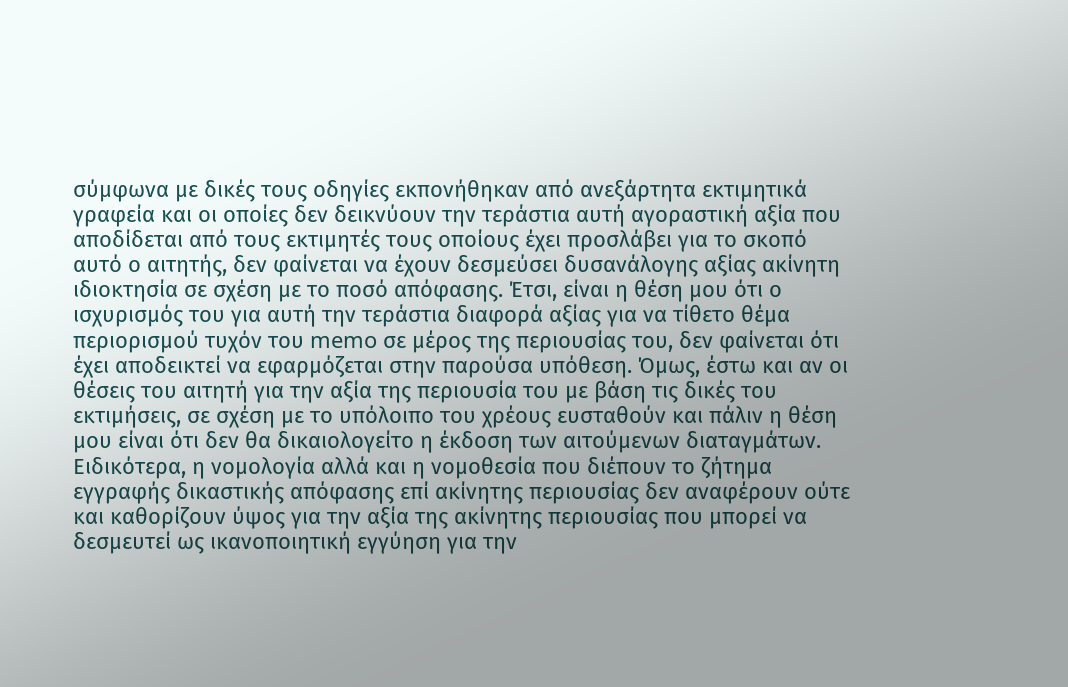σύμφωνα με δικές τους οδηγίες εκπονήθηκαν από ανεξάρτητα εκτιμητικά γραφεία και οι οποίες δεν δεικνύουν την τεράστια αυτή αγοραστική αξία που αποδίδεται από τους εκτιμητές τους οποίους έχει προσλάβει για το σκοπό αυτό ο αιτητής, δεν φαίνεται να έχουν δεσμεύσει δυσανάλογης αξίας ακίνητη ιδιοκτησία σε σχέση με το ποσό απόφασης. Έτσι, είναι η θέση μου ότι ο ισχυρισμός του για αυτή την τεράστια διαφορά αξίας για να τίθετο θέμα περιορισμού τυχόν του memo σε μέρος της περιουσίας του, δεν φαίνεται ότι έχει αποδεικτεί να εφαρμόζεται στην παρούσα υπόθεση. Όμως, έστω και αν οι θέσεις του αιτητή για την αξία της περιουσία του με βάση τις δικές του εκτιμήσεις, σε σχέση με το υπόλοιπο του χρέους ευσταθούν και πάλιν η θέση μου είναι ότι δεν θα δικαιολογείτο η έκδοση των αιτούμενων διαταγμάτων. Ειδικότερα, η νομολογία αλλά και η νομοθεσία που διέπουν το ζήτημα εγγραφής δικαστικής απόφασης επί ακίνητης περιουσίας δεν αναφέρουν ούτε και καθορίζουν ύψος για την αξία της ακίνητης περιουσίας που μπορεί να δεσμευτεί ως ικανοποιητική εγγύηση για την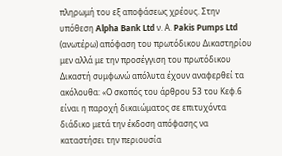πληρωμή του εξ αποφάσεως χρέους. Στην υπόθεση Alpha Bank Ltd ν. Α. Pakis Pumps Ltd (ανωτέρω) απόφαση του πρωτόδικου Δικαστηρίου μεν αλλά με την προσέγγιση του πρωτόδικου Δικαστή συμφωνώ απόλυτα έχουν αναφερθεί τα ακόλουθα: «Ο σκοπός του άρθρου 53 του Κεφ.6 είναι η παροχή δικαιώματος σε επιτυχόντα διάδικο μετά την έκδοση απόφασης να καταστήσει την περιουσία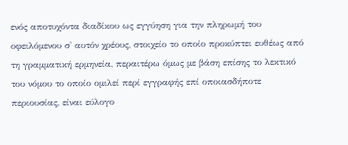ενός αποτυχόντα διαδίκου ως εγγύηση για την πληρωμή του οφειλόμενου σ' αυτόν χρέους, στοιχείο το οποίο προκύπτει ευθέως από τη γραμματική ερμηνεία, περαιτέρω όμως με βάση επίσης το λεκτικό του νόμου το οποίο ομιλεί περί εγγραφής επί οποιασδήποτε περιουσίας, είναι εύλογο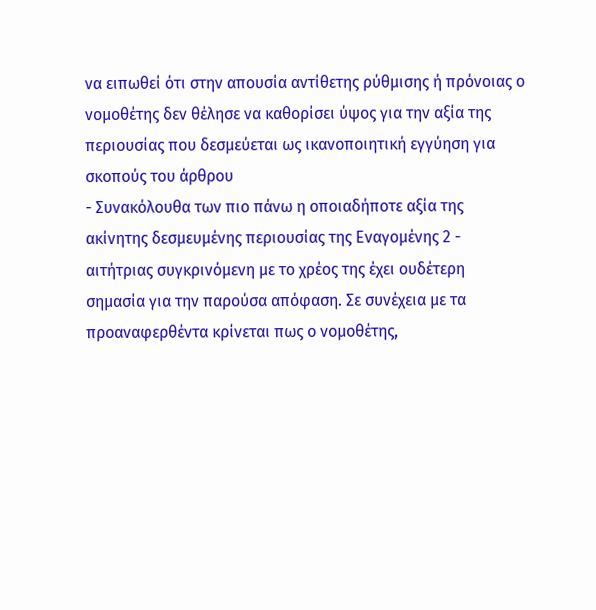να ειπωθεί ότι στην απουσία αντίθετης ρύθμισης ή πρόνοιας ο νομοθέτης δεν θέλησε να καθορίσει ύψος για την αξία της περιουσίας που δεσμεύεται ως ικανοποιητική εγγύηση για σκοπούς του άρθρου
- Συνακόλουθα των πιο πάνω η οποιαδήποτε αξία της ακίνητης δεσμευμένης περιουσίας της Εναγομένης 2 - αιτήτριας συγκρινόμενη με το χρέος της έχει ουδέτερη σημασία για την παρούσα απόφαση. Σε συνέχεια με τα προαναφερθέντα κρίνεται πως ο νομοθέτης,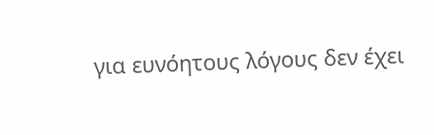για ευνόητους λόγους δεν έχει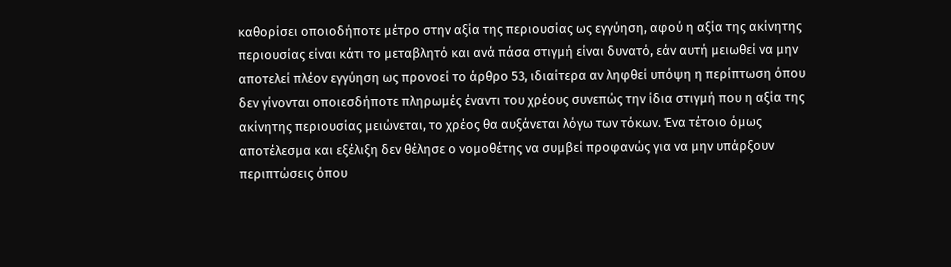καθορίσει οποιοδήποτε μέτρο στην αξία της περιουσίας ως εγγύηση, αφού η αξία της ακίνητης περιουσίας είναι κάτι το μεταβλητό και ανά πάσα στιγμή είναι δυνατό, εάν αυτή μειωθεί να μην αποτελεί πλέον εγγύηση ως προνοεί το άρθρο 53, ιδιαίτερα αν ληφθεί υπόψη η περίπτωση όπου δεν γίνονται οποιεσδήποτε πληρωμές έναντι του χρέους συνεπώς την ίδια στιγμή που η αξία της ακίνητης περιουσίας μειώνεται, το χρέος θα αυξάνεται λόγω των τόκων. Ένα τέτοιο όμως αποτέλεσμα και εξέλιξη δεν θέλησε ο νομοθέτης να συμβεί προφανώς για να μην υπάρξουν περιπτώσεις όπου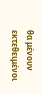θα μένουν εκτεθειμένοι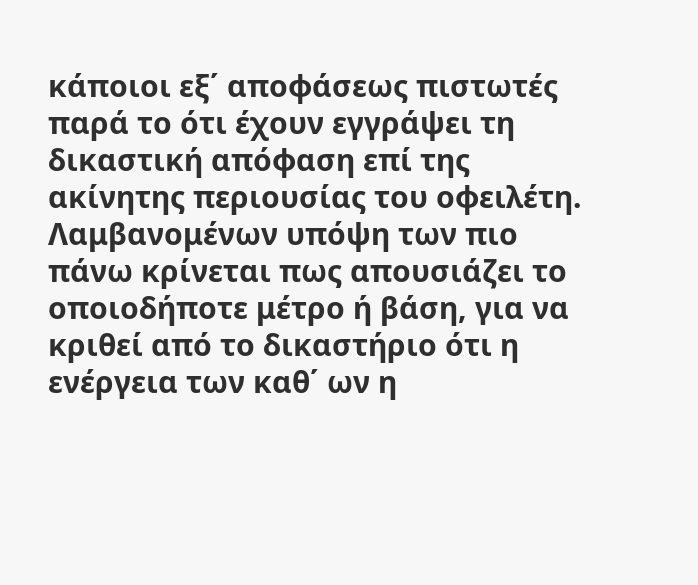κάποιοι εξ΄ αποφάσεως πιστωτές παρά το ότι έχουν εγγράψει τη δικαστική απόφαση επί της ακίνητης περιουσίας του οφειλέτη. Λαμβανομένων υπόψη των πιο πάνω κρίνεται πως απουσιάζει το οποιοδήποτε μέτρο ή βάση, για να κριθεί από το δικαστήριο ότι η ενέργεια των καθ΄ ων η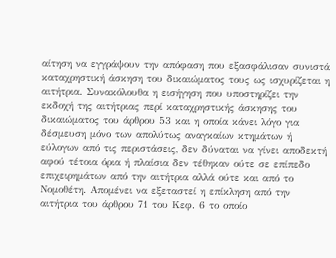αίτηση να εγγράψουν την απόφαση που εξασφάλισαν συνιστά καταχρηστική άσκηση του δικαιώματος τους ως ισχυρίζεται η αιτήτρια. Συνακόλουθα η εισήγηση που υποστηρίζει την εκδοχή της αιτήτριας περί καταχρηστικής άσκησης του δικαιώματος του άρθρου 53 και η οποία κάνει λόγο για δέσμευση μόνο των απολύτως αναγκαίων κτημάτων ή εύλογων από τις περιστάσεις, δεν δύναται να γίνει αποδεκτή αφού τέτοια όρια ή πλαίσια δεν τέθηκαν ούτε σε επίπεδο επιχειρημάτων από την αιτήτρια αλλά ούτε και από το Νομοθέτη. Απομένει να εξεταστεί η επίκληση από την αιτήτρια του άρθρου 71 του Κεφ. 6 το οποίο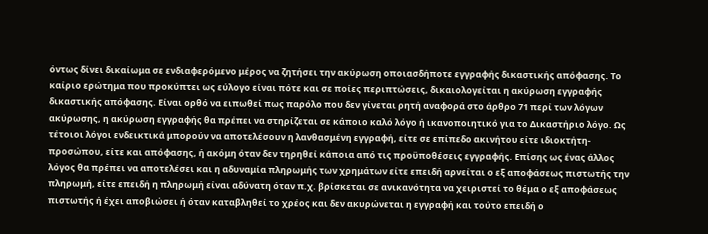όντως δίνει δικαίωμα σε ενδιαφερόμενο μέρος να ζητήσει την ακύρωση οποιασδήποτε εγγραφής δικαστικής απόφασης. Το καίριο ερώτημα που προκύπτει ως εύλογο είναι πότε και σε ποίες περιπτώσεις, δικαιολογείται η ακύρωση εγγραφής δικαστικής απόφασης. Είναι ορθό να ειπωθεί πως παρόλο που δεν γίνεται ρητή αναφορά στο άρθρο 71 περί των λόγων ακύρωσης, η ακύρωση εγγραφής θα πρέπει να στηρίζεται σε κάποιο καλό λόγο ή ικανοποιητικό για το Δικαστήριο λόγο. Ως τέτοιοι λόγοι ενδεικτικά μπορούν να αποτελέσουν η λανθασμένη εγγραφή, είτε σε επίπεδο ακινήτου είτε ιδιοκτήτη-προσώπου, είτε και απόφασης, ή ακόμη όταν δεν τηρηθεί κάποια από τις προϋποθέσεις εγγραφής. Επίσης ως ένας άλλος λόγος θα πρέπει να αποτελέσει και η αδυναμία πληρωμής των χρημάτων είτε επειδή αρνείται ο εξ αποφάσεως πιστωτής την πληρωμή, είτε επειδή η πληρωμή είναι αδύνατη όταν π.χ. βρίσκεται σε ανικανότητα να χειριστεί το θέμα ο εξ αποφάσεως πιστωτής ή έχει αποβιώσει ή όταν καταβληθεί το χρέος και δεν ακυρώνεται η εγγραφή και τούτο επειδή ο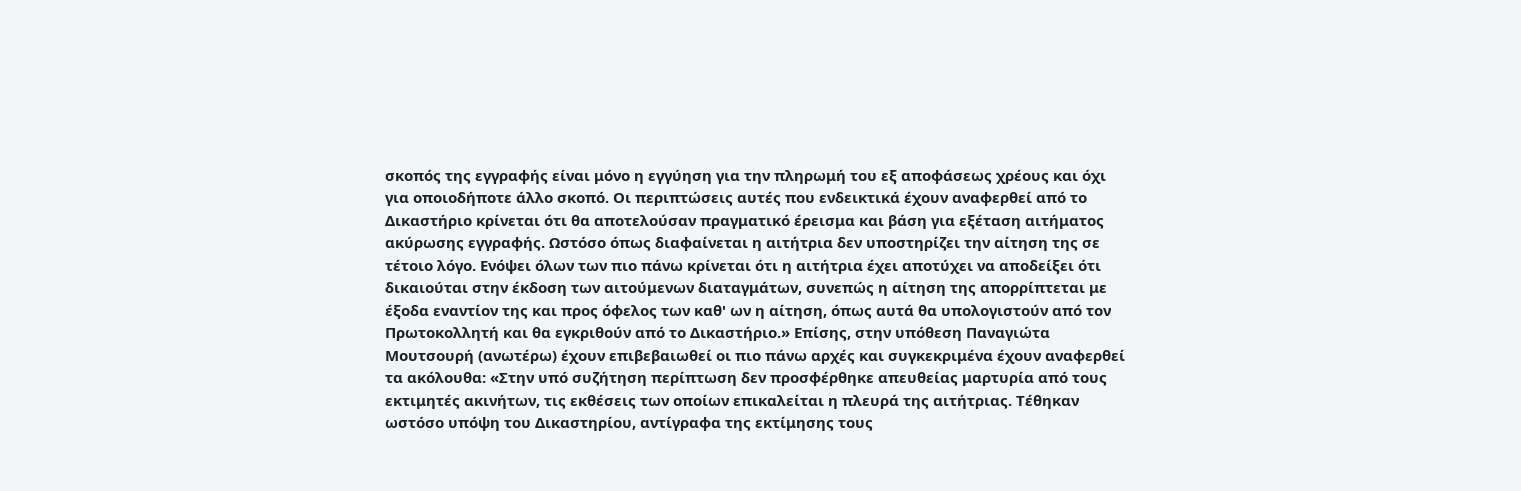σκοπός της εγγραφής είναι μόνο η εγγύηση για την πληρωμή του εξ αποφάσεως χρέους και όχι για οποιοδήποτε άλλο σκοπό. Οι περιπτώσεις αυτές που ενδεικτικά έχουν αναφερθεί από το Δικαστήριο κρίνεται ότι θα αποτελούσαν πραγματικό έρεισμα και βάση για εξέταση αιτήματος ακύρωσης εγγραφής. Ωστόσο όπως διαφαίνεται η αιτήτρια δεν υποστηρίζει την αίτηση της σε τέτοιο λόγο. Ενόψει όλων των πιο πάνω κρίνεται ότι η αιτήτρια έχει αποτύχει να αποδείξει ότι δικαιούται στην έκδοση των αιτούμενων διαταγμάτων, συνεπώς η αίτηση της απορρίπτεται με έξοδα εναντίον της και προς όφελος των καθ' ων η αίτηση, όπως αυτά θα υπολογιστούν από τον Πρωτοκολλητή και θα εγκριθούν από το Δικαστήριο.» Επίσης, στην υπόθεση Παναγιώτα Μουτσουρή (ανωτέρω) έχουν επιβεβαιωθεί οι πιο πάνω αρχές και συγκεκριμένα έχουν αναφερθεί τα ακόλουθα: «Στην υπό συζήτηση περίπτωση δεν προσφέρθηκε απευθείας μαρτυρία από τους εκτιμητές ακινήτων, τις εκθέσεις των οποίων επικαλείται η πλευρά της αιτήτριας. Τέθηκαν ωστόσο υπόψη του Δικαστηρίου, αντίγραφα της εκτίμησης τους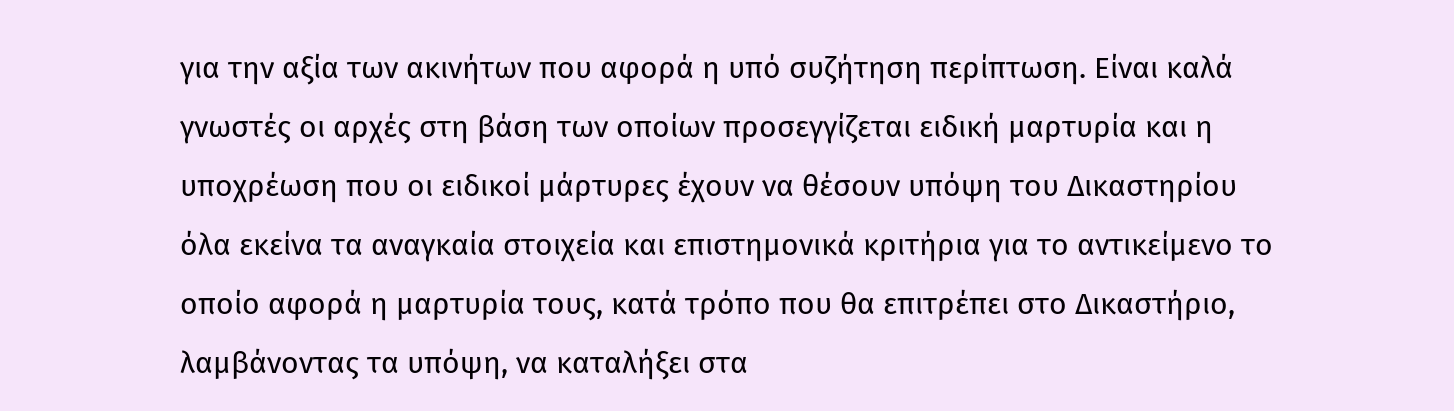για την αξία των ακινήτων που αφορά η υπό συζήτηση περίπτωση. Είναι καλά γνωστές οι αρχές στη βάση των οποίων προσεγγίζεται ειδική μαρτυρία και η υποχρέωση που οι ειδικοί μάρτυρες έχουν να θέσουν υπόψη του Δικαστηρίου όλα εκείνα τα αναγκαία στοιχεία και επιστημονικά κριτήρια για το αντικείμενο το οποίο αφορά η μαρτυρία τους, κατά τρόπο που θα επιτρέπει στο Δικαστήριο, λαμβάνοντας τα υπόψη, να καταλήξει στα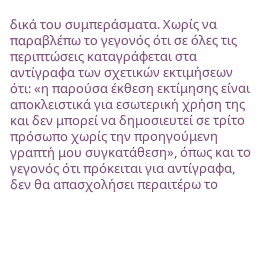δικά του συμπεράσματα. Χωρίς να παραβλέπω το γεγονός ότι σε όλες τις περιπτώσεις καταγράφεται στα αντίγραφα των σχετικών εκτιμήσεων ότι: «η παρούσα έκθεση εκτίμησης είναι αποκλειστικά για εσωτερική χρήση της και δεν μπορεί να δημοσιευτεί σε τρίτο πρόσωπο χωρίς την προηγούμενη γραπτή μου συγκατάθεση», όπως και το γεγονός ότι πρόκειται για αντίγραφα, δεν θα απασχολήσει περαιτέρω το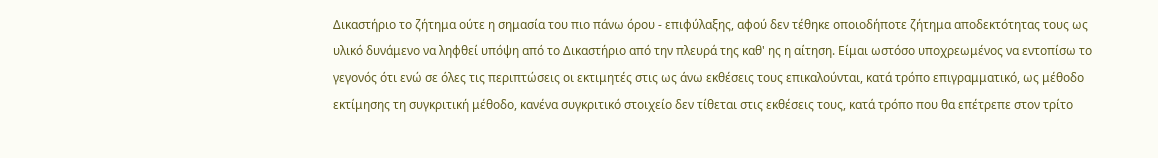Δικαστήριο το ζήτημα ούτε η σημασία του πιο πάνω όρου - επιφύλαξης, αφού δεν τέθηκε οποιοδήποτε ζήτημα αποδεκτότητας τους ως υλικό δυνάμενο να ληφθεί υπόψη από το Δικαστήριο από την πλευρά της καθ' ης η αίτηση. Είμαι ωστόσο υποχρεωμένος να εντοπίσω το γεγονός ότι ενώ σε όλες τις περιπτώσεις οι εκτιμητές στις ως άνω εκθέσεις τους επικαλούνται, κατά τρόπο επιγραμματικό, ως μέθοδο εκτίμησης τη συγκριτική μέθοδο, κανένα συγκριτικό στοιχείο δεν τίθεται στις εκθέσεις τους, κατά τρόπο που θα επέτρεπε στον τρίτο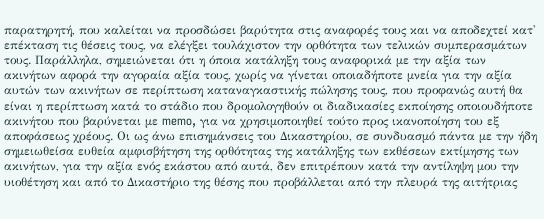παρατηρητή, που καλείται να προσδώσει βαρύτητα στις αναφορές τους και να αποδεχτεί κατ' επέκταση τις θέσεις τους, να ελέγξει τουλάχιστον την ορθότητα των τελικών συμπερασμάτων τους. Παράλληλα, σημειώνεται ότι η όποια κατάληξη τους αναφορικά με την αξία των ακινήτων αφορά την αγοραία αξία τους, χωρίς να γίνεται οποιαδήποτε μνεία για την αξία αυτών των ακινήτων σε περίπτωση καταναγκαστικής πώλησης τους, που προφανώς αυτή θα είναι η περίπτωση κατά το στάδιο που δρομολογηθούν οι διαδικασίες εκποίησης οποιουδήποτε ακινήτου που βαρύνεται με memo, για να χρησιμοποιηθεί τούτο προς ικανοποίηση του εξ αποφάσεως χρέους. Οι ως άνω επισημάνσεις του Δικαστηρίου, σε συνδυασμό πάντα με την ήδη σημειωθείσα ευθεία αμφισβήτηση της ορθότητας της κατάληξης των εκθέσεων εκτίμησης των ακινήτων, για την αξία ενός εκάστου από αυτά, δεν επιτρέπουν κατά την αντίληψη μου την υιοθέτηση και από το Δικαστήριο της θέσης που προβάλλεται από την πλευρά της αιτήτριας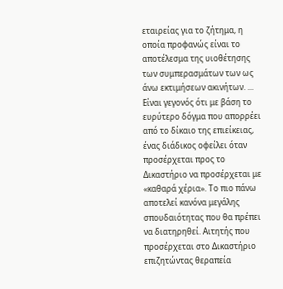εταιρείας για το ζήτημα, η οποία προφανώς είναι το αποτέλεσμα της υιοθέτησης των συμπερασμάτων των ως άνω εκτιμήσεων ακινήτων. ... Είναι γεγονός ότι με βάση το ευρύτερο δόγμα που απορρέει από το δίκαιο της επιείκειας, ένας διάδικος οφείλει όταν προσέρχεται προς το Δικαστήριο να προσέρχεται με «καθαρά χέρια». Το πιο πάνω αποτελεί κανόνα μεγάλης σπουδαιότητας που θα πρέπει να διατηρηθεί. Αιτητής που προσέρχεται στο Δικαστήριο επιζητώντας θεραπεία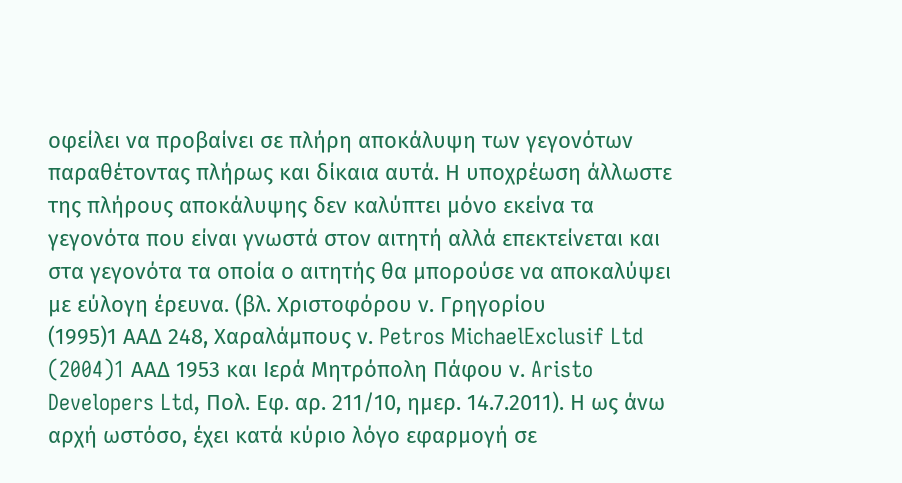οφείλει να προβαίνει σε πλήρη αποκάλυψη των γεγονότων παραθέτοντας πλήρως και δίκαια αυτά. Η υποχρέωση άλλωστε της πλήρους αποκάλυψης δεν καλύπτει μόνο εκείνα τα γεγονότα που είναι γνωστά στον αιτητή αλλά επεκτείνεται και στα γεγονότα τα οποία ο αιτητής θα μπορούσε να αποκαλύψει με εύλογη έρευνα. (βλ. Χριστοφόρου ν. Γρηγορίου
(1995)1 ΑΑΔ 248, Χαραλάμπους ν. Petros MichaelExclusif Ltd
(2004)1 AAΔ 1953 και Ιερά Μητρόπολη Πάφου ν. Aristo Developers Ltd, Πολ. Εφ. αρ. 211/10, ημερ. 14.7.2011). Η ως άνω αρχή ωστόσο, έχει κατά κύριο λόγο εφαρμογή σε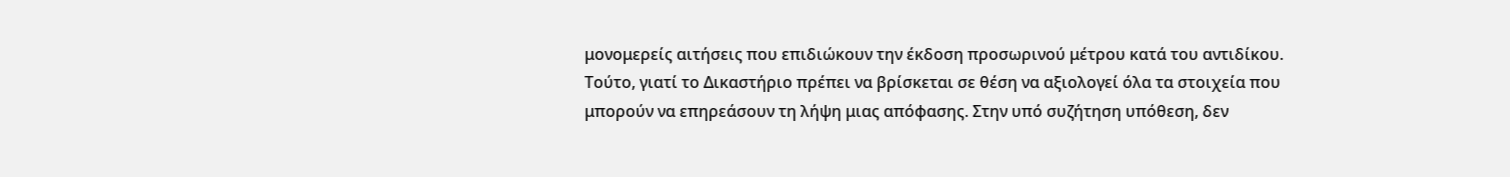μονομερείς αιτήσεις που επιδιώκουν την έκδοση προσωρινού μέτρου κατά του αντιδίκου. Τούτο, γιατί το Δικαστήριο πρέπει να βρίσκεται σε θέση να αξιολογεί όλα τα στοιχεία που μπορούν να επηρεάσουν τη λήψη μιας απόφασης. Στην υπό συζήτηση υπόθεση, δεν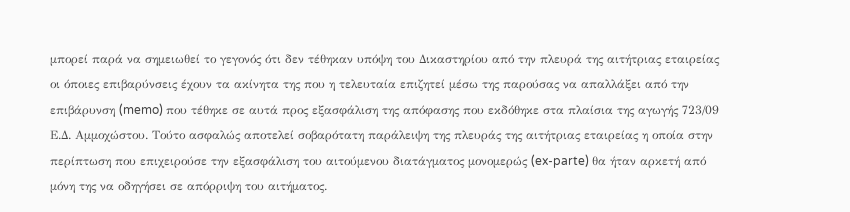μπορεί παρά να σημειωθεί το γεγονός ότι δεν τέθηκαν υπόψη του Δικαστηρίου από την πλευρά της αιτήτριας εταιρείας οι όποιες επιβαρύνσεις έχουν τα ακίνητα της που η τελευταία επιζητεί μέσω της παρούσας να απαλλάξει από την επιβάρυνση (memo) που τέθηκε σε αυτά προς εξασφάλιση της απόφασης που εκδόθηκε στα πλαίσια της αγωγής 723/09 Ε.Δ. Αμμοχώστου. Τούτο ασφαλώς αποτελεί σοβαρότατη παράλειψη της πλευράς της αιτήτριας εταιρείας η οποία στην περίπτωση που επιχειρούσε την εξασφάλιση του αιτούμενου διατάγματος μονομερώς (ex-parte) θα ήταν αρκετή από μόνη της να οδηγήσει σε απόρριψη του αιτήματος.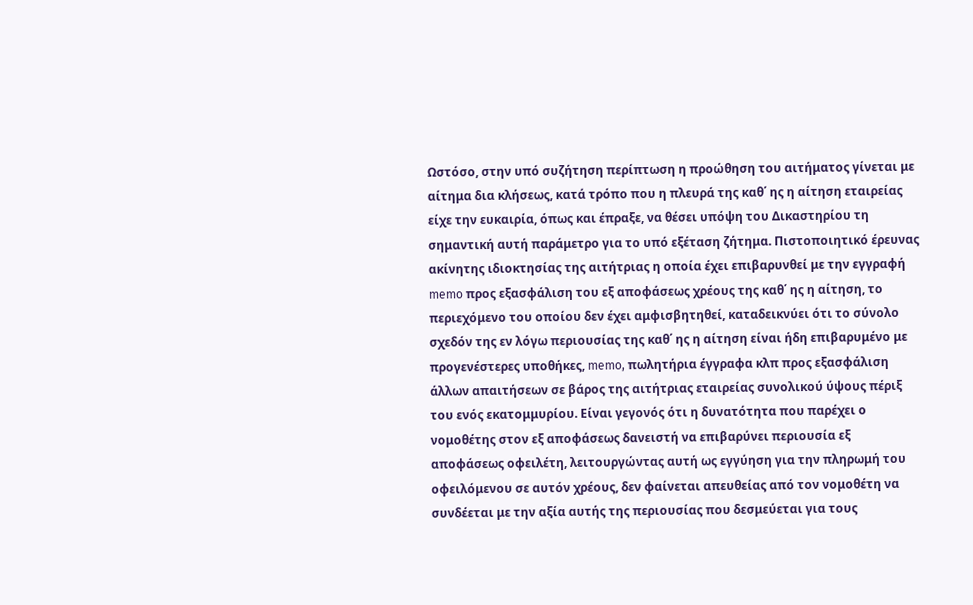Ωστόσο, στην υπό συζήτηση περίπτωση η προώθηση του αιτήματος γίνεται με αίτημα δια κλήσεως, κατά τρόπο που η πλευρά της καθ΄ ης η αίτηση εταιρείας είχε την ευκαιρία, όπως και έπραξε, να θέσει υπόψη του Δικαστηρίου τη σημαντική αυτή παράμετρο για το υπό εξέταση ζήτημα. Πιστοποιητικό έρευνας ακίνητης ιδιοκτησίας της αιτήτριας η οποία έχει επιβαρυνθεί με την εγγραφή memo προς εξασφάλιση του εξ αποφάσεως χρέους της καθ΄ ης η αίτηση, το περιεχόμενο του οποίου δεν έχει αμφισβητηθεί, καταδεικνύει ότι το σύνολο σχεδόν της εν λόγω περιουσίας της καθ΄ ης η αίτηση είναι ήδη επιβαρυμένο με προγενέστερες υποθήκες, memo, πωλητήρια έγγραφα κλπ προς εξασφάλιση άλλων απαιτήσεων σε βάρος της αιτήτριας εταιρείας συνολικού ύψους πέριξ του ενός εκατομμυρίου. Είναι γεγονός ότι η δυνατότητα που παρέχει ο νομοθέτης στον εξ αποφάσεως δανειστή να επιβαρύνει περιουσία εξ αποφάσεως οφειλέτη, λειτουργώντας αυτή ως εγγύηση για την πληρωμή του οφειλόμενου σε αυτόν χρέους, δεν φαίνεται απευθείας από τον νομοθέτη να συνδέεται με την αξία αυτής της περιουσίας που δεσμεύεται για τους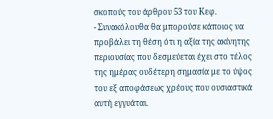σκοπούς του άρθρου 53 του Κεφ.
- Συνακόλουθα θα μπορούσε κάποιος να προβάλει τη θέση ότι η αξία της ακίνητης περιουσίας που δεσμεύεται έχει στο τέλος της ημέρας ουδέτερη σημασία με το ύψος του εξ αποφάσεως χρέους που ουσιαστικά αυτή εγγυάται.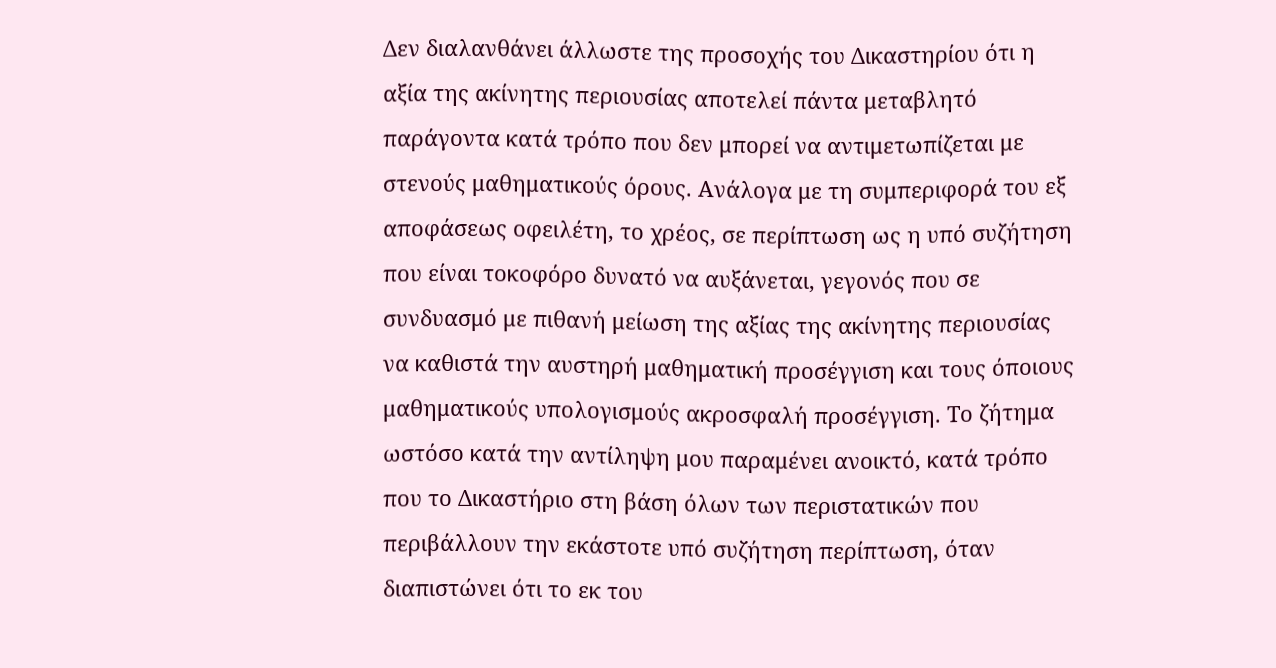Δεν διαλανθάνει άλλωστε της προσοχής του Δικαστηρίου ότι η αξία της ακίνητης περιουσίας αποτελεί πάντα μεταβλητό παράγοντα κατά τρόπο που δεν μπορεί να αντιμετωπίζεται με στενούς μαθηματικούς όρους. Ανάλογα με τη συμπεριφορά του εξ αποφάσεως οφειλέτη, το χρέος, σε περίπτωση ως η υπό συζήτηση που είναι τοκοφόρο δυνατό να αυξάνεται, γεγονός που σε συνδυασμό με πιθανή μείωση της αξίας της ακίνητης περιουσίας να καθιστά την αυστηρή μαθηματική προσέγγιση και τους όποιους μαθηματικούς υπολογισμούς ακροσφαλή προσέγγιση. Το ζήτημα ωστόσο κατά την αντίληψη μου παραμένει ανοικτό, κατά τρόπο που το Δικαστήριο στη βάση όλων των περιστατικών που περιβάλλουν την εκάστοτε υπό συζήτηση περίπτωση, όταν διαπιστώνει ότι το εκ του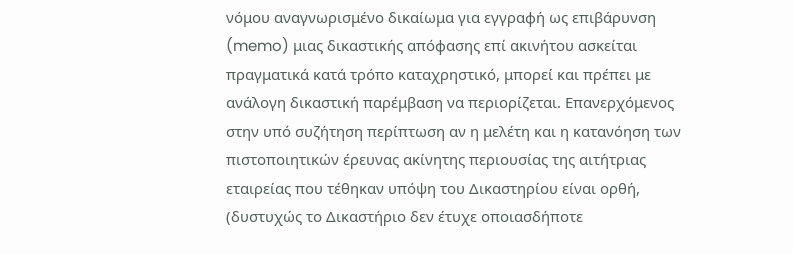νόμου αναγνωρισμένο δικαίωμα για εγγραφή ως επιβάρυνση (memo) μιας δικαστικής απόφασης επί ακινήτου ασκείται πραγματικά κατά τρόπο καταχρηστικό, μπορεί και πρέπει με ανάλογη δικαστική παρέμβαση να περιορίζεται. Επανερχόμενος στην υπό συζήτηση περίπτωση αν η μελέτη και η κατανόηση των πιστοποιητικών έρευνας ακίνητης περιουσίας της αιτήτριας εταιρείας που τέθηκαν υπόψη του Δικαστηρίου είναι ορθή, (δυστυχώς το Δικαστήριο δεν έτυχε οποιασδήποτε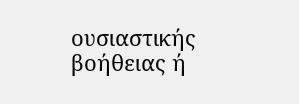ουσιαστικής βοήθειας ή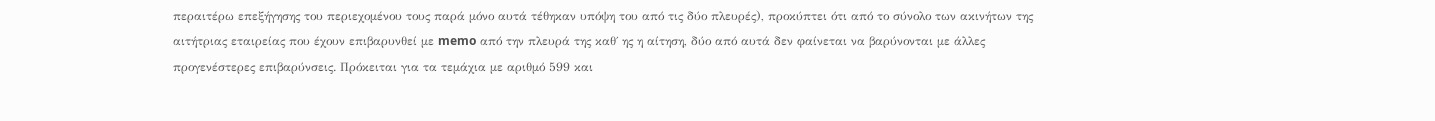περαιτέρω επεξήγησης του περιεχομένου τους παρά μόνο αυτά τέθηκαν υπόψη του από τις δύο πλευρές), προκύπτει ότι από το σύνολο των ακινήτων της αιτήτριας εταιρείας που έχουν επιβαρυνθεί με memo από την πλευρά της καθ΄ ης η αίτηση, δύο από αυτά δεν φαίνεται να βαρύνονται με άλλες προγενέστερες επιβαρύνσεις. Πρόκειται για τα τεμάχια με αριθμό 599 και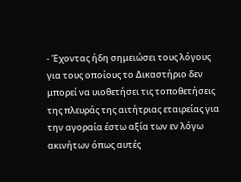- Έχοντας ήδη σημειώσει τους λόγους για τους οποίους το Δικαστήριο δεν μπορεί να υιοθετήσει τις τοποθετήσεις της πλευράς της αιτήτριας εταιρείας για την αγοραία έστω αξία των εν λόγω ακινήτων όπως αυτές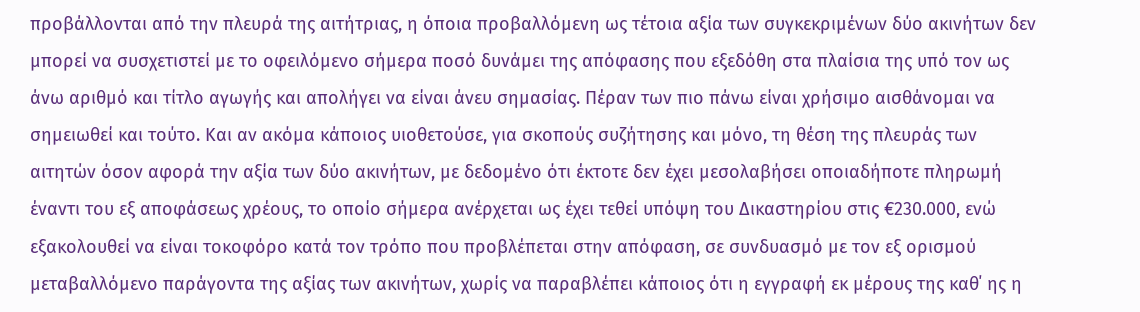προβάλλονται από την πλευρά της αιτήτριας, η όποια προβαλλόμενη ως τέτοια αξία των συγκεκριμένων δύο ακινήτων δεν μπορεί να συσχετιστεί με το οφειλόμενο σήμερα ποσό δυνάμει της απόφασης που εξεδόθη στα πλαίσια της υπό τον ως άνω αριθμό και τίτλο αγωγής και απολήγει να είναι άνευ σημασίας. Πέραν των πιο πάνω είναι χρήσιμο αισθάνομαι να σημειωθεί και τούτο. Και αν ακόμα κάποιος υιοθετούσε, για σκοπούς συζήτησης και μόνο, τη θέση της πλευράς των αιτητών όσον αφορά την αξία των δύο ακινήτων, με δεδομένο ότι έκτοτε δεν έχει μεσολαβήσει οποιαδήποτε πληρωμή έναντι του εξ αποφάσεως χρέους, το οποίο σήμερα ανέρχεται ως έχει τεθεί υπόψη του Δικαστηρίου στις €230.000, ενώ εξακολουθεί να είναι τοκοφόρο κατά τον τρόπο που προβλέπεται στην απόφαση, σε συνδυασμό με τον εξ ορισμού μεταβαλλόμενο παράγοντα της αξίας των ακινήτων, χωρίς να παραβλέπει κάποιος ότι η εγγραφή εκ μέρους της καθ΄ ης η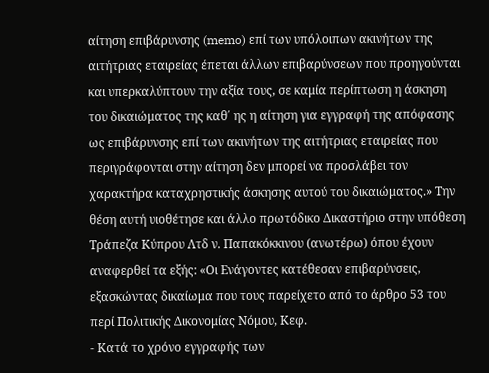αίτηση επιβάρυνσης (memo) επί των υπόλοιπων ακινήτων της αιτήτριας εταιρείας έπεται άλλων επιβαρύνσεων που προηγούνται και υπερκαλύπτουν την αξία τους, σε καμία περίπτωση η άσκηση του δικαιώματος της καθ΄ ης η αίτηση για εγγραφή της απόφασης ως επιβάρυνσης επί των ακινήτων της αιτήτριας εταιρείας που περιγράφονται στην αίτηση δεν μπορεί να προσλάβει τον χαρακτήρα καταχρηστικής άσκησης αυτού του δικαιώματος.» Την θέση αυτή υιοθέτησε και άλλο πρωτόδικο Δικαστήριο στην υπόθεση Τράπεζα Κύπρου Λτδ ν. Παπακόκκινου (ανωτέρω) όπου έχουν αναφερθεί τα εξής: «Οι Ενάγοντες κατέθεσαν επιβαρύνσεις, εξασκώντας δικαίωμα που τους παρείχετο από το άρθρο 53 του περί Πολιτικής Δικονομίας Νόμου, Κεφ.
- Κατά το χρόνο εγγραφής των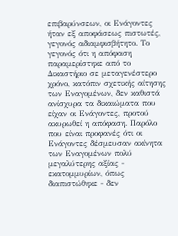επιβαρύνσεων, οι Ενάγοντες ήταν εξ αποφάσεως πιστωτές, γεγονός αδιαμφισβήτητο. Το γεγονός ότι η απόφαση παραμερίστηκε από το Δικαστήριο σε μεταγενέστερο χρόνο, κατόπιν σχετικής αίτησης των Εναγομένων, δεν καθιστά ανίσχυρα τα δικαιώματα που είχαν οι Ενάγοντες, προτού ακυρωθεί η απόφαση. Παρόλο που είναι προφανές ότι οι Ενάγοντες δέσμευσαν ακίνητα των Εναγομένων πολύ μεγαλύτερης αξίας - εκατομμυρίων, όπως διαπιστώθηκε - δεν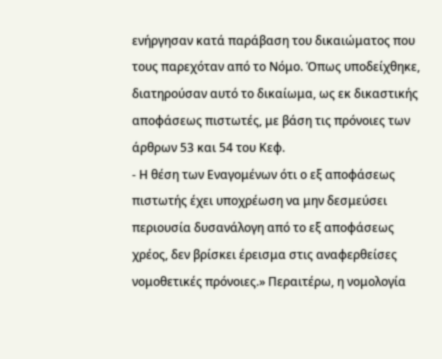ενήργησαν κατά παράβαση του δικαιώματος που τους παρεχόταν από το Νόμο. Όπως υποδείχθηκε, διατηρούσαν αυτό το δικαίωμα, ως εκ δικαστικής αποφάσεως πιστωτές, με βάση τις πρόνοιες των άρθρων 53 και 54 του Κεφ.
- Η θέση των Εναγομένων ότι ο εξ αποφάσεως πιστωτής έχει υποχρέωση να μην δεσμεύσει περιουσία δυσανάλογη από το εξ αποφάσεως χρέος, δεν βρίσκει έρεισμα στις αναφερθείσες νομοθετικές πρόνοιες.» Περαιτέρω, η νομολογία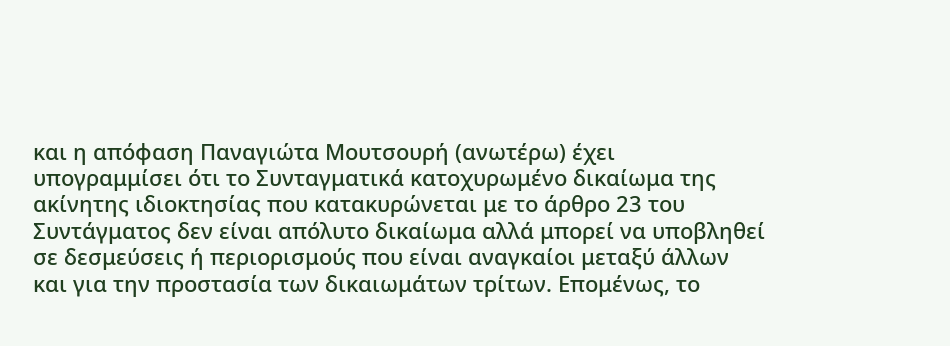και η απόφαση Παναγιώτα Μουτσουρή (ανωτέρω) έχει υπογραμμίσει ότι το Συνταγματικά κατοχυρωμένο δικαίωμα της ακίνητης ιδιοκτησίας που κατακυρώνεται με το άρθρο 23 του Συντάγματος δεν είναι απόλυτο δικαίωμα αλλά μπορεί να υποβληθεί σε δεσμεύσεις ή περιορισμούς που είναι αναγκαίοι μεταξύ άλλων και για την προστασία των δικαιωμάτων τρίτων. Επομένως, το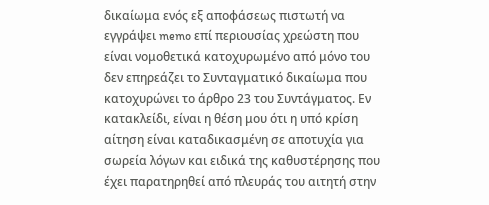δικαίωμα ενός εξ αποφάσεως πιστωτή να εγγράψει memo επί περιουσίας χρεώστη που είναι νομοθετικά κατοχυρωμένο από μόνο του δεν επηρεάζει το Συνταγματικό δικαίωμα που κατοχυρώνει το άρθρο 23 του Συντάγματος. Εν κατακλείδι, είναι η θέση μου ότι η υπό κρίση αίτηση είναι καταδικασμένη σε αποτυχία για σωρεία λόγων και ειδικά της καθυστέρησης που έχει παρατηρηθεί από πλευράς του αιτητή στην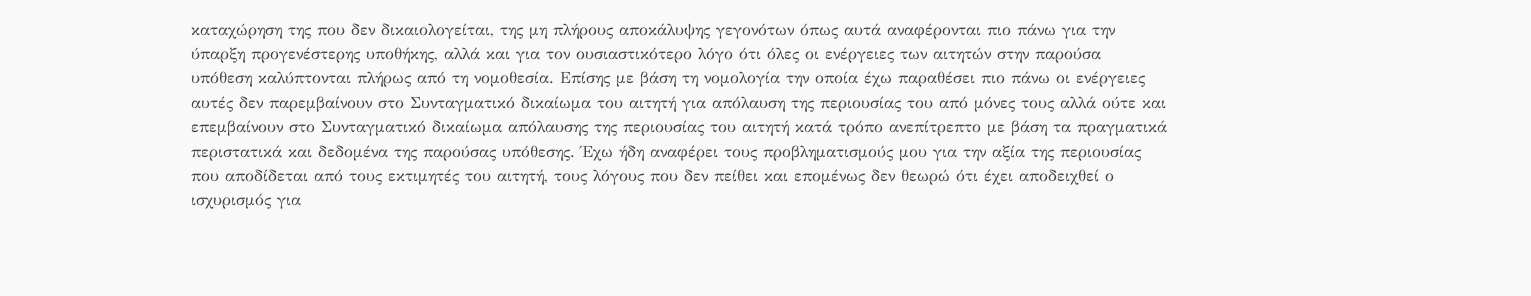καταχώρηση της που δεν δικαιολογείται, της μη πλήρους αποκάλυψης γεγονότων όπως αυτά αναφέρονται πιο πάνω για την ύπαρξη προγενέστερης υποθήκης, αλλά και για τον ουσιαστικότερο λόγο ότι όλες οι ενέργειες των αιτητών στην παρούσα υπόθεση καλύπτονται πλήρως από τη νομοθεσία. Επίσης με βάση τη νομολογία την οποία έχω παραθέσει πιο πάνω οι ενέργειες αυτές δεν παρεμβαίνουν στο Συνταγματικό δικαίωμα του αιτητή για απόλαυση της περιουσίας του από μόνες τους αλλά ούτε και επεμβαίνουν στο Συνταγματικό δικαίωμα απόλαυσης της περιουσίας του αιτητή κατά τρόπο ανεπίτρεπτο με βάση τα πραγματικά περιστατικά και δεδομένα της παρούσας υπόθεσης. Έχω ήδη αναφέρει τους προβληματισμούς μου για την αξία της περιουσίας που αποδίδεται από τους εκτιμητές του αιτητή, τους λόγους που δεν πείθει και επομένως δεν θεωρώ ότι έχει αποδειχθεί ο ισχυρισμός για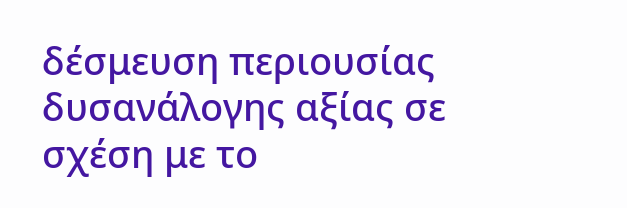δέσμευση περιουσίας δυσανάλογης αξίας σε σχέση με το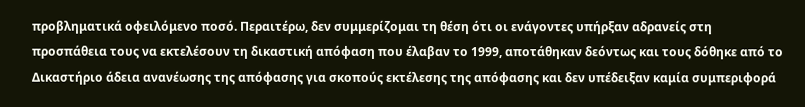προβληματικά οφειλόμενο ποσό. Περαιτέρω, δεν συμμερίζομαι τη θέση ότι οι ενάγοντες υπήρξαν αδρανείς στη προσπάθεια τους να εκτελέσουν τη δικαστική απόφαση που έλαβαν το 1999, αποτάθηκαν δεόντως και τους δόθηκε από το Δικαστήριο άδεια ανανέωσης της απόφασης για σκοπούς εκτέλεσης της απόφασης και δεν υπέδειξαν καμία συμπεριφορά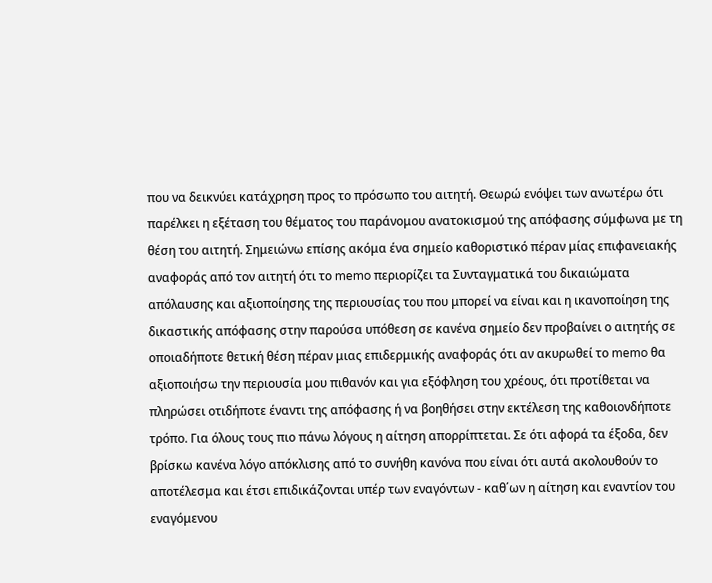που να δεικνύει κατάχρηση προς το πρόσωπο του αιτητή. Θεωρώ ενόψει των ανωτέρω ότι παρέλκει η εξέταση του θέματος του παράνομου ανατοκισμού της απόφασης σύμφωνα με τη θέση του αιτητή. Σημειώνω επίσης ακόμα ένα σημείο καθοριστικό πέραν μίας επιφανειακής αναφοράς από τον αιτητή ότι το memo περιορίζει τα Συνταγματικά του δικαιώματα απόλαυσης και αξιοποίησης της περιουσίας του που μπορεί να είναι και η ικανοποίηση της δικαστικής απόφασης στην παρούσα υπόθεση σε κανένα σημείο δεν προβαίνει ο αιτητής σε οποιαδήποτε θετική θέση πέραν μιας επιδερμικής αναφοράς ότι αν ακυρωθεί το memo θα αξιοποιήσω την περιουσία μου πιθανόν και για εξόφληση του χρέους, ότι προτίθεται να πληρώσει οτιδήποτε έναντι της απόφασης ή να βοηθήσει στην εκτέλεση της καθοιονδήποτε τρόπο. Για όλους τους πιο πάνω λόγους η αίτηση απορρίπτεται. Σε ότι αφορά τα έξοδα, δεν βρίσκω κανένα λόγο απόκλισης από το συνήθη κανόνα που είναι ότι αυτά ακολουθούν το αποτέλεσμα και έτσι επιδικάζονται υπέρ των εναγόντων - καθ΄ων η αίτηση και εναντίον του εναγόμενου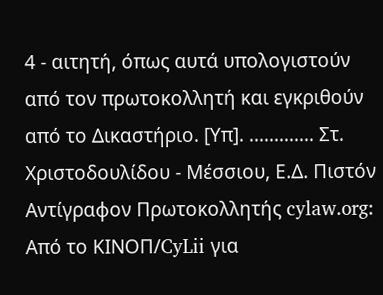4 - αιτητή, όπως αυτά υπολογιστούν από τον πρωτοκολλητή και εγκριθούν από το Δικαστήριο. [Υπ]. ............. Στ. Χριστοδουλίδου - Μέσσιου, Ε.Δ. Πιστόν Αντίγραφον Πρωτοκολλητής cylaw.org: Από το ΚΙΝOΠ/CyLii για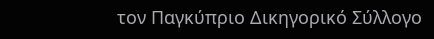τον Παγκύπριο Δικηγορικό Σύλλογο